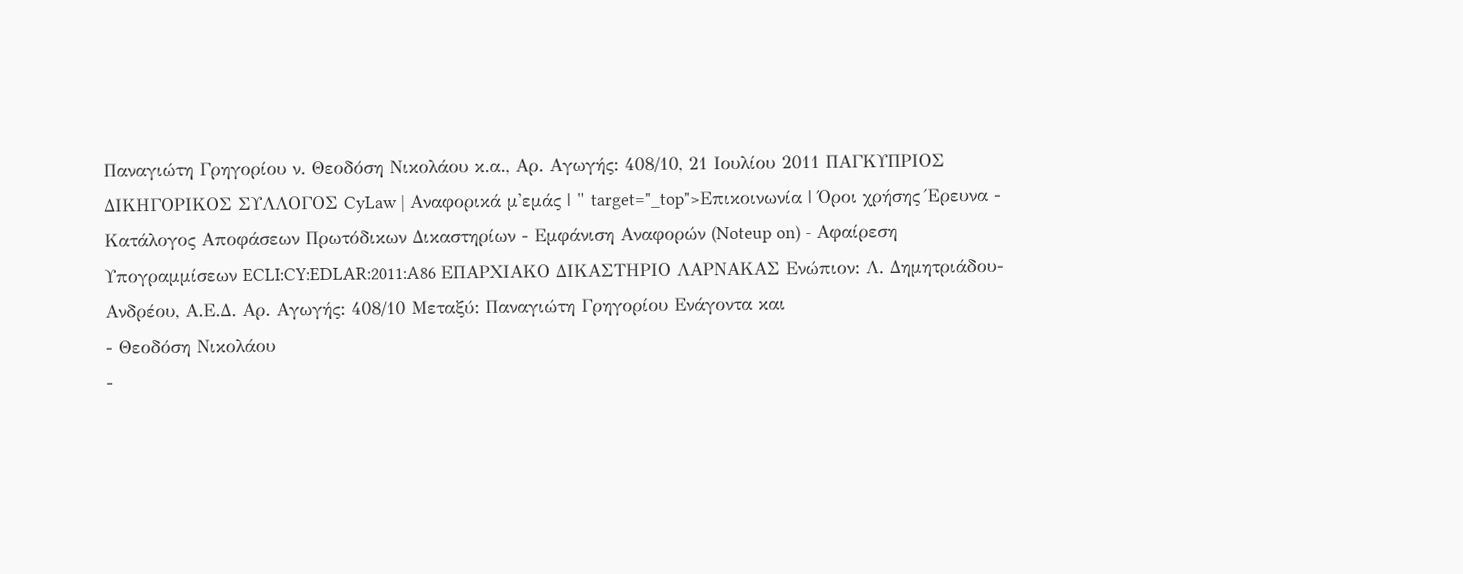Παναγιώτη Γρηγορίου ν. Θεοδόση Νικολάου κ.α., Αρ. Αγωγής: 408/10, 21 Ιουλίου 2011 ΠΑΓΚΥΠΡΙΟΣ ΔΙΚΗΓΟΡΙΚΟΣ ΣΥΛΛΟΓΟΣ CyLaw | Αναφορικά μ'εμάς | " target="_top">Επικοινωνία | Όροι χρήσης Έρευνα - Κατάλογος Αποφάσεων Πρωτόδικων Δικαστηρίων - Εμφάνιση Αναφορών (Noteup on) - Αφαίρεση Υπογραμμίσεων ECLI:CY:EDLAR:2011:A86 ΕΠΑΡΧΙΑΚΟ ΔΙΚΑΣΤΗΡΙΟ ΛΑΡΝΑΚΑΣ Ενώπιον: Λ. Δημητριάδου-Ανδρέου, Α.Ε.Δ. Αρ. Αγωγής: 408/10 Μεταξύ: Παναγιώτη Γρηγορίου Ενάγοντα και
- Θεοδόση Νικολάου
-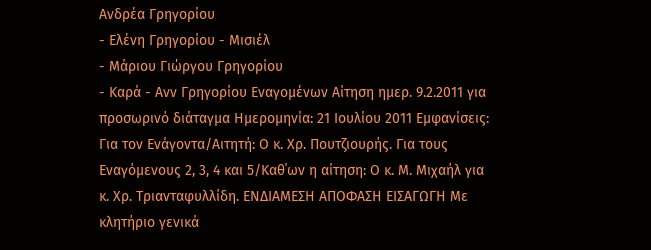Ανδρέα Γρηγορίου
- Ελένη Γρηγορίου - Μισιέλ
- Μάριου Γιώργου Γρηγορίου
- Καρά - Ανν Γρηγορίου Εναγομένων Αίτηση ημερ. 9.2.2011 για προσωρινό διάταγμα Ημερομηνία: 21 Ιουλίου 2011 Εμφανίσεις: Για τον Ενάγοντα/Αιτητή: Ο κ. Χρ. Πουτζιουρής. Για τους Εναγόμενους 2, 3, 4 και 5/Καθ΄ων η αίτηση: Ο κ. Μ. Μιχαήλ για κ. Χρ. Τριανταφυλλίδη. ΕΝΔΙΑΜΕΣΗ ΑΠΟΦΑΣΗ ΕΙΣΑΓΩΓΗ Με κλητήριο γενικά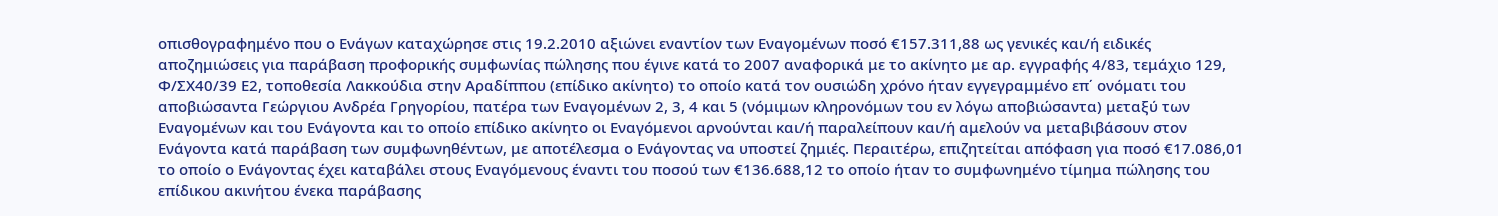οπισθογραφημένο που ο Ενάγων καταχώρησε στις 19.2.2010 αξιώνει εναντίον των Εναγομένων ποσό €157.311,88 ως γενικές και/ή ειδικές αποζημιώσεις για παράβαση προφορικής συμφωνίας πώλησης που έγινε κατά το 2007 αναφορικά με το ακίνητο με αρ. εγγραφής 4/83, τεμάχιο 129, Φ/ΣΧ40/39 Ε2, τοποθεσία Λακκούδια στην Αραδίππου (επίδικο ακίνητο) το οποίο κατά τον ουσιώδη χρόνο ήταν εγγεγραμμένο επ΄ ονόματι του αποβιώσαντα Γεώργιου Ανδρέα Γρηγορίου, πατέρα των Εναγομένων 2, 3, 4 και 5 (νόμιμων κληρονόμων του εν λόγω αποβιώσαντα) μεταξύ των Εναγομένων και του Ενάγοντα και το οποίο επίδικο ακίνητο οι Εναγόμενοι αρνούνται και/ή παραλείπουν και/ή αμελούν να μεταβιβάσουν στον Ενάγοντα κατά παράβαση των συμφωνηθέντων, με αποτέλεσμα ο Ενάγοντας να υποστεί ζημιές. Περαιτέρω, επιζητείται απόφαση για ποσό €17.086,01 το οποίο ο Ενάγοντας έχει καταβάλει στους Εναγόμενους έναντι του ποσού των €136.688,12 το οποίο ήταν το συμφωνημένο τίμημα πώλησης του επίδικου ακινήτου ένεκα παράβασης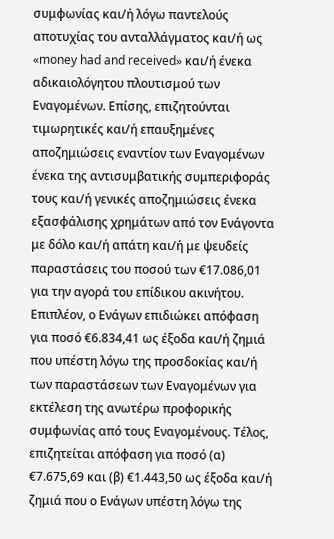συμφωνίας και/ή λόγω παντελούς αποτυχίας του ανταλλάγματος και/ή ως «money had and received» και/ή ένεκα αδικαιολόγητου πλουτισμού των Εναγομένων. Επίσης, επιζητούνται τιμωρητικές και/ή επαυξημένες αποζημιώσεις εναντίον των Εναγομένων ένεκα της αντισυμβατικής συμπεριφοράς τους και/ή γενικές αποζημιώσεις ένεκα εξασφάλισης χρημάτων από τον Ενάγοντα με δόλο και/ή απάτη και/ή με ψευδείς παραστάσεις του ποσού των €17.086,01 για την αγορά του επίδικου ακινήτου. Επιπλέον, ο Ενάγων επιδιώκει απόφαση για ποσό €6.834,41 ως έξοδα και/ή ζημιά που υπέστη λόγω της προσδοκίας και/ή των παραστάσεων των Εναγομένων για εκτέλεση της ανωτέρω προφορικής συμφωνίας από τους Εναγομένους. Τέλος, επιζητείται απόφαση για ποσό (α) €7.675,69 και (β) €1.443,50 ως έξοδα και/ή ζημιά που ο Ενάγων υπέστη λόγω της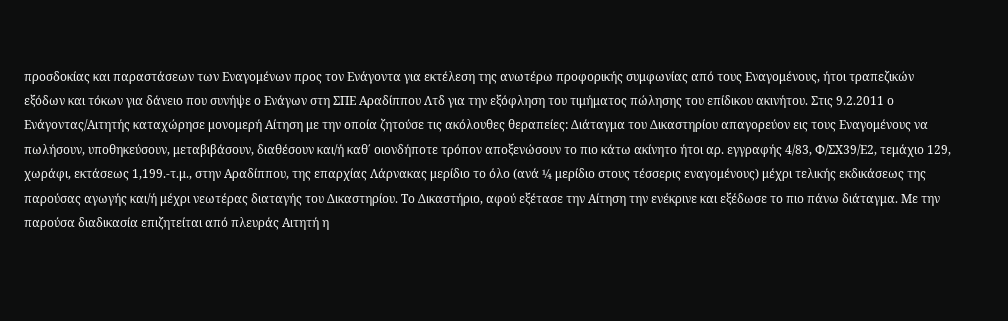προσδοκίας και παραστάσεων των Εναγομένων προς τον Ενάγοντα για εκτέλεση της ανωτέρω προφορικής συμφωνίας από τους Εναγομένους, ήτοι τραπεζικών εξόδων και τόκων για δάνειο που συνήψε ο Ενάγων στη ΣΠΕ Αραδίππου Λτδ για την εξόφληση του τιμήματος πώλησης του επίδικου ακινήτου. Στις 9.2.2011 ο Ενάγοντας/Αιτητής καταχώρησε μονομερή Αίτηση με την οποία ζητούσε τις ακόλουθες θεραπείες: Διάταγμα του Δικαστηρίου απαγορεύον εις τους Εναγομένους να πωλήσουν, υποθηκεύσουν, μεταβιβάσουν, διαθέσουν και/ή καθ΄ οιονδήποτε τρόπον αποξενώσουν το πιο κάτω ακίνητο ήτοι αρ. εγγραφής 4/83, Φ/ΣΧ39/Ε2, τεμάχιο 129, χωράφι, εκτάσεως 1,199.-τ.μ., στην Αραδίππου, της επαρχίας Λάρνακας μερίδιο το όλο (ανά ¼ μερίδιο στους τέσσερις εναγομένους) μέχρι τελικής εκδικάσεως της παρούσας αγωγής και/ή μέχρι νεωτέρας διαταγής του Δικαστηρίου. Το Δικαστήριο, αφού εξέτασε την Αίτηση την ενέκρινε και εξέδωσε το πιο πάνω διάταγμα. Με την παρούσα διαδικασία επιζητείται από πλευράς Αιτητή η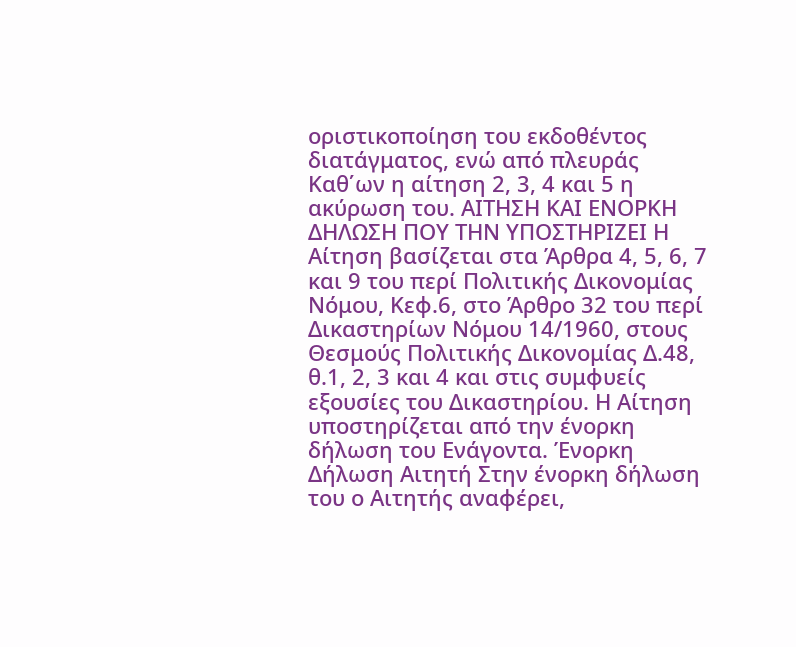οριστικοποίηση του εκδοθέντος διατάγματος, ενώ από πλευράς Καθ΄ων η αίτηση 2, 3, 4 και 5 η ακύρωση του. ΑΙΤΗΣΗ ΚΑΙ ΕΝΟΡΚΗ ΔΗΛΩΣΗ ΠΟΥ ΤΗΝ ΥΠΟΣΤΗΡΙΖΕΙ Η Αίτηση βασίζεται στα Άρθρα 4, 5, 6, 7 και 9 του περί Πολιτικής Δικονομίας Νόμου, Κεφ.6, στο Άρθρο 32 του περί Δικαστηρίων Νόμου 14/1960, στους Θεσμούς Πολιτικής Δικονομίας Δ.48, θ.1, 2, 3 και 4 και στις συμφυείς εξουσίες του Δικαστηρίου. Η Αίτηση υποστηρίζεται από την ένορκη δήλωση του Ενάγοντα. Ένορκη Δήλωση Αιτητή Στην ένορκη δήλωση του ο Αιτητής αναφέρει,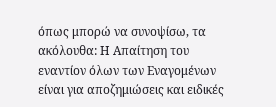όπως μπορώ να συνοψίσω, τα ακόλουθα: Η Απαίτηση του εναντίον όλων των Εναγομένων είναι για αποζημιώσεις και ειδικές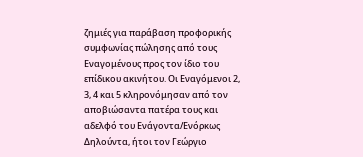ζημιές για παράβαση προφορικής συμφωνίας πώλησης από τους Εναγομένους προς τον ίδιο του επίδικου ακινήτου. Οι Εναγόμενοι 2, 3, 4 και 5 κληρονόμησαν από τον αποβιώσαντα πατέρα τους και αδελφό του Ενάγοντα/Ενόρκως Δηλούντα, ήτοι τον Γεώργιο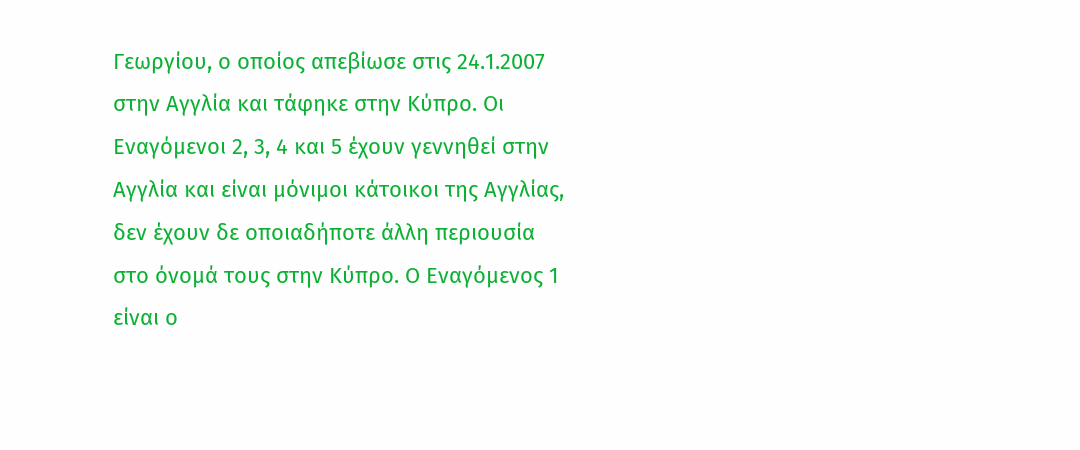Γεωργίου, ο οποίος απεβίωσε στις 24.1.2007 στην Αγγλία και τάφηκε στην Κύπρο. Οι Εναγόμενοι 2, 3, 4 και 5 έχουν γεννηθεί στην Αγγλία και είναι μόνιμοι κάτοικοι της Αγγλίας, δεν έχουν δε οποιαδήποτε άλλη περιουσία στο όνομά τους στην Κύπρο. Ο Εναγόμενος 1 είναι ο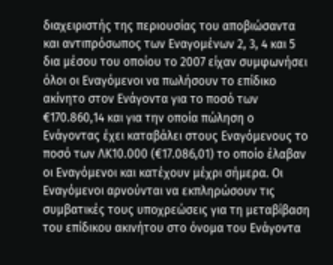διαχειριστής της περιουσίας του αποβιώσαντα και αντιπρόσωπος των Εναγομένων 2, 3, 4 και 5 δια μέσου του οποίου το 2007 είχαν συμφωνήσει όλοι οι Εναγόμενοι να πωλήσουν το επίδικο ακίνητο στον Ενάγοντα για το ποσό των €170.860,14 και για την οποία πώληση ο Ενάγοντας έχει καταβάλει στους Εναγόμενους το ποσό των ΛΚ10.000 (€17.086,01) το οποίο έλαβαν οι Εναγόμενοι και κατέχουν μέχρι σήμερα. Οι Εναγόμενοι αρνούνται να εκπληρώσουν τις συμβατικές τους υποχρεώσεις για τη μεταβίβαση του επίδικου ακινήτου στο όνομα του Ενάγοντα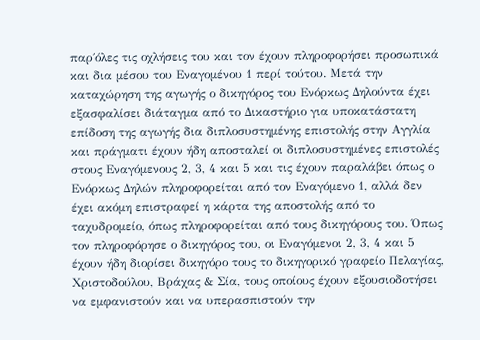παρ΄όλες τις οχλήσεις του και τον έχουν πληροφορήσει προσωπικά και δια μέσου του Εναγομένου 1 περί τούτου. Μετά την καταχώρηση της αγωγής ο δικηγόρος του Ενόρκως Δηλούντα έχει εξασφαλίσει διάταγμα από το Δικαστήριο για υποκατάστατη επίδοση της αγωγής δια διπλοσυστημένης επιστολής στην Αγγλία και πράγματι έχουν ήδη αποσταλεί οι διπλοσυστημένες επιστολές στους Εναγόμενους 2, 3, 4 και 5 και τις έχουν παραλάβει όπως ο Ενόρκως Δηλών πληροφορείται από τον Εναγόμενο 1, αλλά δεν έχει ακόμη επιστραφεί η κάρτα της αποστολής από το ταχυδρομείο, όπως πληροφορείται από τους δικηγόρους του. Όπως τον πληροφόρησε ο δικηγόρος του, οι Εναγόμενοι 2, 3, 4 και 5 έχουν ήδη διορίσει δικηγόρο τους το δικηγορικό γραφείο Πελαγίας, Χριστοδούλου, Βράχας & Σία, τους οποίους έχουν εξουσιοδοτήσει να εμφανιστούν και να υπερασπιστούν την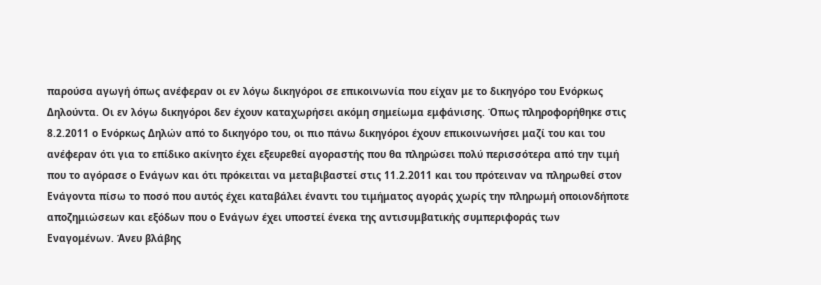παρούσα αγωγή όπως ανέφεραν οι εν λόγω δικηγόροι σε επικοινωνία που είχαν με το δικηγόρο του Ενόρκως Δηλούντα. Οι εν λόγω δικηγόροι δεν έχουν καταχωρήσει ακόμη σημείωμα εμφάνισης. Όπως πληροφορήθηκε στις 8.2.2011 ο Ενόρκως Δηλών από το δικηγόρο του, οι πιο πάνω δικηγόροι έχουν επικοινωνήσει μαζί του και του ανέφεραν ότι για το επίδικο ακίνητο έχει εξευρεθεί αγοραστής που θα πληρώσει πολύ περισσότερα από την τιμή που το αγόρασε ο Ενάγων και ότι πρόκειται να μεταβιβαστεί στις 11.2.2011 και του πρότειναν να πληρωθεί στον Ενάγοντα πίσω το ποσό που αυτός έχει καταβάλει έναντι του τιμήματος αγοράς χωρίς την πληρωμή οποιονδήποτε αποζημιώσεων και εξόδων που ο Ενάγων έχει υποστεί ένεκα της αντισυμβατικής συμπεριφοράς των Εναγομένων. Άνευ βλάβης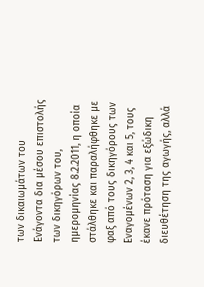των δικαιωμάτων του Ενάγοντα δια μέσου επιστολής των δικηγόρων του, ημερομηνίας 8.2.2011, η οποία στάλθηκε και παραλήφθηκε με φαξ από τους δικηγόρους των Εναγομένων 2, 3, 4 και 5, τους έκανε πρόταση για εξώδικη διευθέτηση της αγωγής, αλλά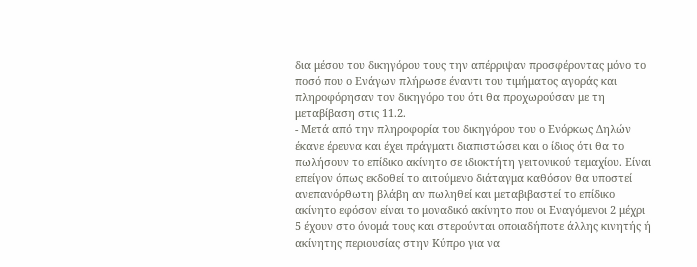δια μέσου του δικηγόρου τους την απέρριψαν προσφέροντας μόνο το ποσό που ο Ενάγων πλήρωσε έναντι του τιμήματος αγοράς και πληροφόρησαν τον δικηγόρο του ότι θα προχωρούσαν με τη μεταβίβαση στις 11.2.
- Μετά από την πληροφορία του δικηγόρου του ο Ενόρκως Δηλών έκανε έρευνα και έχει πράγματι διαπιστώσει και ο ίδιος ότι θα το πωλήσουν το επίδικο ακίνητο σε ιδιοκτήτη γειτονικού τεμαχίου. Είναι επείγον όπως εκδοθεί το αιτούμενο διάταγμα καθόσον θα υποστεί ανεπανόρθωτη βλάβη αν πωληθεί και μεταβιβαστεί το επίδικο ακίνητο εφόσον είναι το μοναδικό ακίνητο που οι Εναγόμενοι 2 μέχρι 5 έχουν στο όνομά τους και στερούνται οποιαδήποτε άλλης κινητής ή ακίνητης περιουσίας στην Κύπρο για να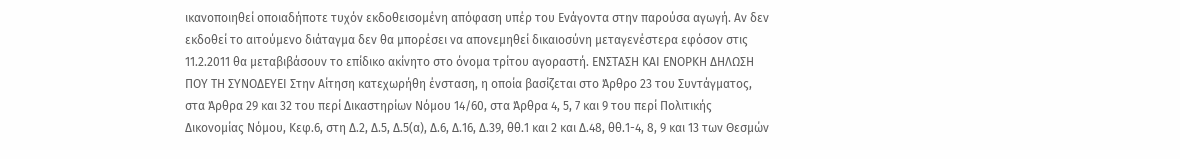ικανοποιηθεί οποιαδήποτε τυχόν εκδοθεισομένη απόφαση υπέρ του Ενάγοντα στην παρούσα αγωγή. Αν δεν εκδοθεί το αιτούμενο διάταγμα δεν θα μπορέσει να απονεμηθεί δικαιοσύνη μεταγενέστερα εφόσον στις 11.2.2011 θα μεταβιβάσουν το επίδικο ακίνητο στο όνομα τρίτου αγοραστή. ΕΝΣΤΑΣΗ ΚΑΙ ΕΝΟΡΚΗ ΔΗΛΩΣΗ ΠΟΥ ΤΗ ΣΥΝΟΔΕΥΕΙ Στην Αίτηση κατεχωρήθη ένσταση, η οποία βασίζεται στο Άρθρο 23 του Συντάγματος, στα Άρθρα 29 και 32 του περί Δικαστηρίων Νόμου 14/60, στα Άρθρα 4, 5, 7 και 9 του περί Πολιτικής Δικονομίας Νόμου, Κεφ.6, στη Δ.2, Δ.5, Δ.5(α), Δ.6, Δ.16, Δ.39, θθ.1 και 2 και Δ.48, θθ.1-4, 8, 9 και 13 των Θεσμών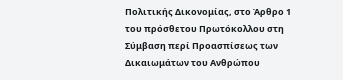Πολιτικής Δικονομίας, στο Άρθρο 1 του πρόσθετου Πρωτόκολλου στη Σύμβαση περί Προασπίσεως των Δικαιωμάτων του Ανθρώπου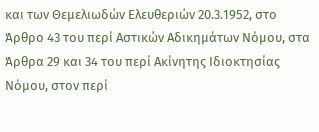και των Θεμελιωδών Ελευθεριών 20.3.1952, στο Άρθρο 43 του περί Αστικών Αδικημάτων Νόμου, στα Άρθρα 29 και 34 του περί Ακίνητης Ιδιοκτησίας Νόμου, στον περί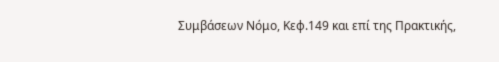Συμβάσεων Νόμο, Κεφ.149 και επί της Πρακτικής,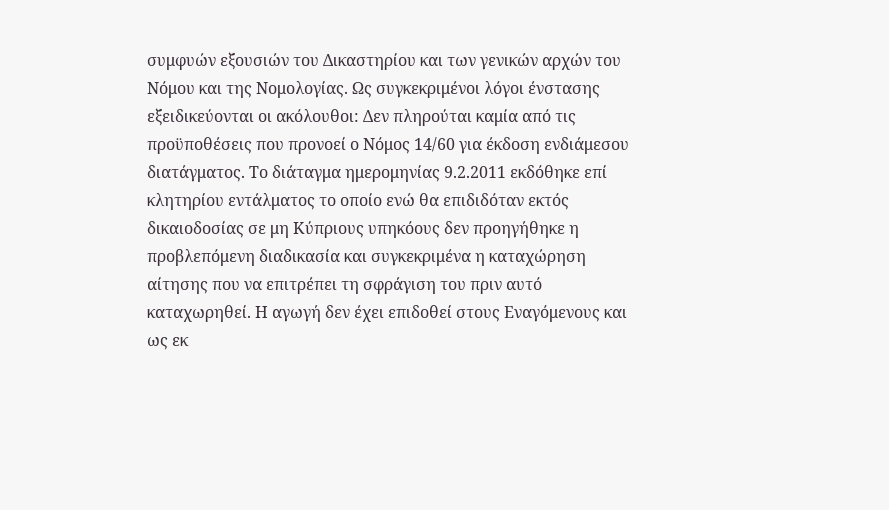συμφυών εξουσιών του Δικαστηρίου και των γενικών αρχών του Νόμου και της Νομολογίας. Ως συγκεκριμένοι λόγοι ένστασης εξειδικεύονται οι ακόλουθοι: Δεν πληρούται καμία από τις προϋποθέσεις που προνοεί ο Νόμος 14/60 για έκδοση ενδιάμεσου διατάγματος. Το διάταγμα ημερομηνίας 9.2.2011 εκδόθηκε επί κλητηρίου εντάλματος το οποίο ενώ θα επιδιδόταν εκτός δικαιοδοσίας σε μη Κύπριους υπηκόους δεν προηγήθηκε η προβλεπόμενη διαδικασία και συγκεκριμένα η καταχώρηση αίτησης που να επιτρέπει τη σφράγιση του πριν αυτό καταχωρηθεί. Η αγωγή δεν έχει επιδοθεί στους Εναγόμενους και ως εκ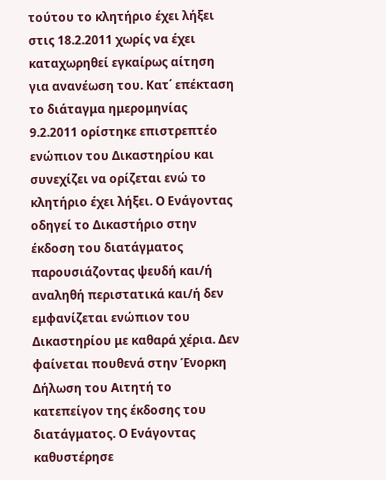τούτου το κλητήριο έχει λήξει στις 18.2.2011 χωρίς να έχει καταχωρηθεί εγκαίρως αίτηση για ανανέωση του. Κατ΄ επέκταση το διάταγμα ημερομηνίας 9.2.2011 ορίστηκε επιστρεπτέο ενώπιον του Δικαστηρίου και συνεχίζει να ορίζεται ενώ το κλητήριο έχει λήξει. Ο Ενάγοντας οδηγεί το Δικαστήριο στην έκδοση του διατάγματος παρουσιάζοντας ψευδή και/ή αναληθή περιστατικά και/ή δεν εμφανίζεται ενώπιον του Δικαστηρίου με καθαρά χέρια. Δεν φαίνεται πουθενά στην Ένορκη Δήλωση του Αιτητή το κατεπείγον της έκδοσης του διατάγματος. Ο Ενάγοντας καθυστέρησε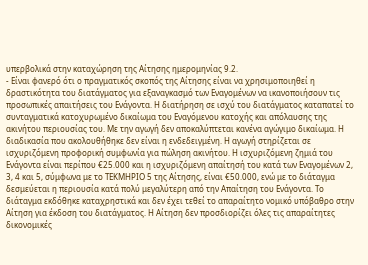υπερβολικά στην καταχώρηση της Αίτησης ημερομηνίας 9.2.
- Είναι φανερό ότι ο πραγματικός σκοπός της Αίτησης είναι να χρησιμοποιηθεί η δραστικότητα του διατάγματος για εξαναγκασμό των Εναγομένων να ικανοποιήσουν τις προσωπικές απαιτήσεις του Ενάγοντα. Η διατήρηση σε ισχύ του διατάγματος καταπατεί το συνταγματικά κατοχυρωμένο δικαίωμα του Εναγόμενου κατοχής και απόλαυσης της ακινήτου περιουσίας του. Με την αγωγή δεν αποκαλύπτεται κανένα αγώγιμο δικαίωμα. Η διαδικασία που ακολουθήθηκε δεν είναι η ενδεδειγμένη. Η αγωγή στηρίζεται σε ισχυριζόμενη προφορική συμφωνία για πώληση ακινήτου. Η ισχυριζόμενη ζημιά του Ενάγοντα είναι περίπου €25.000 και η ισχυριζόμενη απαίτησή του κατά των Εναγομένων 2, 3, 4 και 5, σύμφωνα με το ΤΕΚΜΗΡΙΟ 5 της Αίτησης, είναι €50.000, ενώ με το διάταγμα δεσμεύεται η περιουσία κατά πολύ μεγαλύτερη από την Απαίτηση του Ενάγοντα. Το διάταγμα εκδόθηκε καταχρηστικά και δεν έχει τεθεί το απαραίτητο νομικό υπόβαθρο στην Αίτηση για έκδοση του διατάγματος. Η Αίτηση δεν προσδιορίζει όλες τις απαραίτητες δικονομικές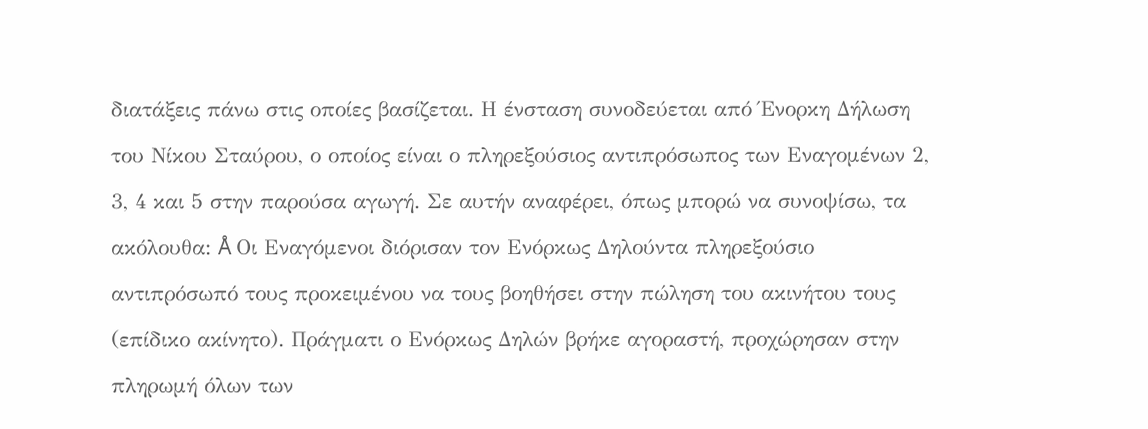διατάξεις πάνω στις οποίες βασίζεται. Η ένσταση συνοδεύεται από Ένορκη Δήλωση του Νίκου Σταύρου, ο οποίος είναι ο πληρεξούσιος αντιπρόσωπος των Εναγομένων 2, 3, 4 και 5 στην παρούσα αγωγή. Σε αυτήν αναφέρει, όπως μπορώ να συνοψίσω, τα ακόλουθα: Å Οι Εναγόμενοι διόρισαν τον Ενόρκως Δηλούντα πληρεξούσιο αντιπρόσωπό τους προκειμένου να τους βοηθήσει στην πώληση του ακινήτου τους (επίδικο ακίνητο). Πράγματι ο Ενόρκως Δηλών βρήκε αγοραστή, προχώρησαν στην πληρωμή όλων των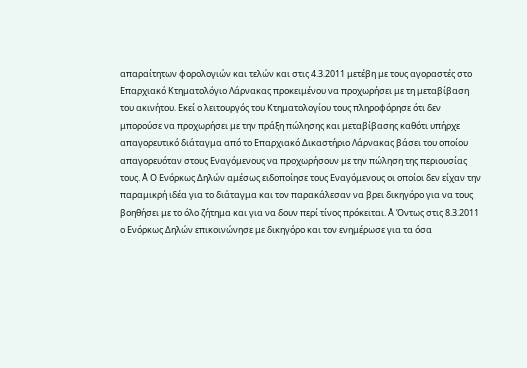απαραίτητων φορολογιών και τελών και στις 4.3.2011 μετέβη με τους αγοραστές στο Επαρχιακό Κτηματολόγιο Λάρνακας προκειμένου να προχωρήσει με τη μεταβίβαση του ακινήτου. Εκεί ο λειτουργός του Κτηματολογίου τους πληροφόρησε ότι δεν μπορούσε να προχωρήσει με την πράξη πώλησης και μεταβίβασης καθότι υπήρχε απαγορευτικό διάταγμα από το Επαρχιακό Δικαστήριο Λάρνακας βάσει του οποίου απαγορευόταν στους Εναγόμενους να προχωρήσουν με την πώληση της περιουσίας τους. Å Ο Ενόρκως Δηλών αμέσως ειδοποίησε τους Εναγόμενους οι οποίοι δεν είχαν την παραμικρή ιδέα για το διάταγμα και τον παρακάλεσαν να βρει δικηγόρο για να τους βοηθήσει με το όλο ζήτημα και για να δουν περί τίνος πρόκειται. Å Όντως στις 8.3.2011 ο Ενόρκως Δηλών επικοινώνησε με δικηγόρο και τον ενημέρωσε για τα όσα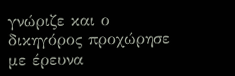γνώριζε και ο δικηγόρος προχώρησε με έρευνα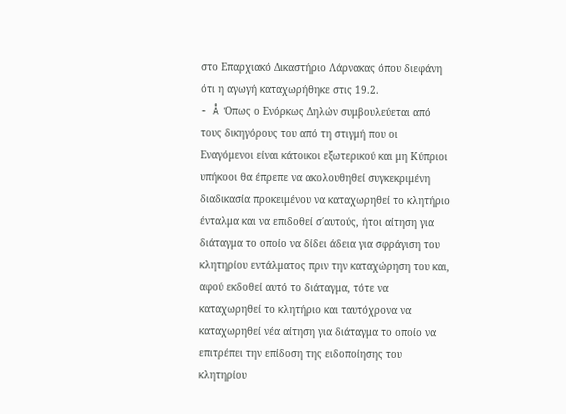στο Επαρχιακό Δικαστήριο Λάρνακας όπου διεφάνη ότι η αγωγή καταχωρήθηκε στις 19.2.
- Å Όπως ο Ενόρκως Δηλών συμβουλεύεται από τους δικηγόρους του από τη στιγμή που οι Εναγόμενοι είναι κάτοικοι εξωτερικού και μη Κύπριοι υπήκοοι θα έπρεπε να ακολουθηθεί συγκεκριμένη διαδικασία προκειμένου να καταχωρηθεί το κλητήριο ένταλμα και να επιδοθεί σ΄αυτούς, ήτοι αίτηση για διάταγμα το οποίο να δίδει άδεια για σφράγιση του κλητηρίου εντάλματος πριν την καταχώρηση του και, αφού εκδοθεί αυτό το διάταγμα, τότε να καταχωρηθεί το κλητήριο και ταυτόχρονα να καταχωρηθεί νέα αίτηση για διάταγμα το οποίο να επιτρέπει την επίδοση της ειδοποίησης του κλητηρίου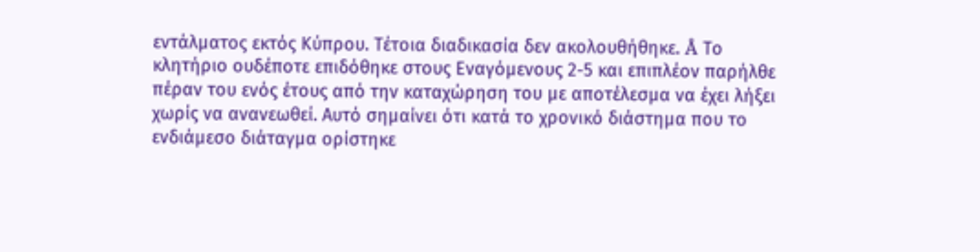εντάλματος εκτός Κύπρου. Τέτοια διαδικασία δεν ακολουθήθηκε. Å Το κλητήριο ουδέποτε επιδόθηκε στους Εναγόμενους 2-5 και επιπλέον παρήλθε πέραν του ενός έτους από την καταχώρηση του με αποτέλεσμα να έχει λήξει χωρίς να ανανεωθεί. Αυτό σημαίνει ότι κατά το χρονικό διάστημα που το ενδιάμεσο διάταγμα ορίστηκε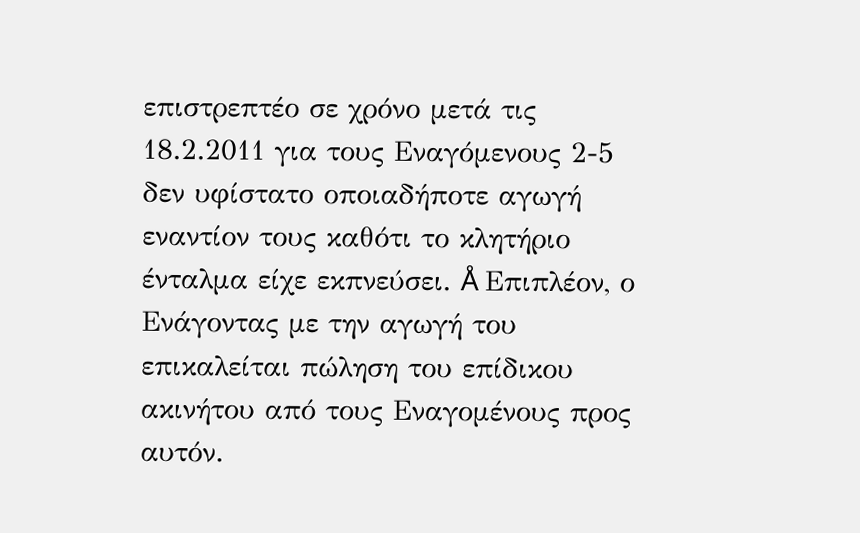επιστρεπτέο σε χρόνο μετά τις 18.2.2011 για τους Εναγόμενους 2-5 δεν υφίστατο οποιαδήποτε αγωγή εναντίον τους καθότι το κλητήριο ένταλμα είχε εκπνεύσει. Å Επιπλέον, ο Ενάγοντας με την αγωγή του επικαλείται πώληση του επίδικου ακινήτου από τους Εναγομένους προς αυτόν.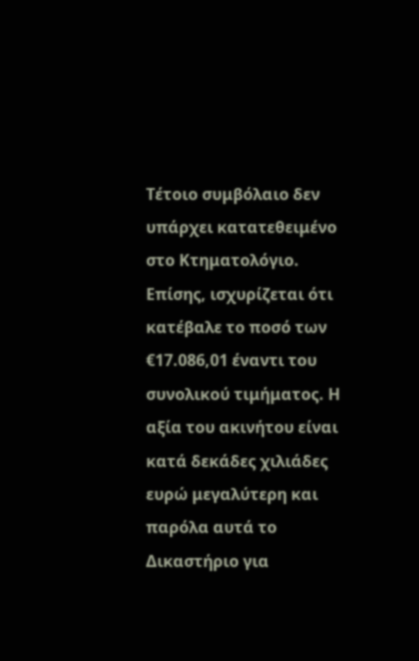Τέτοιο συμβόλαιο δεν υπάρχει κατατεθειμένο στο Κτηματολόγιο. Επίσης, ισχυρίζεται ότι κατέβαλε το ποσό των €17.086,01 έναντι του συνολικού τιμήματος. Η αξία του ακινήτου είναι κατά δεκάδες χιλιάδες ευρώ μεγαλύτερη και παρόλα αυτά το Δικαστήριο για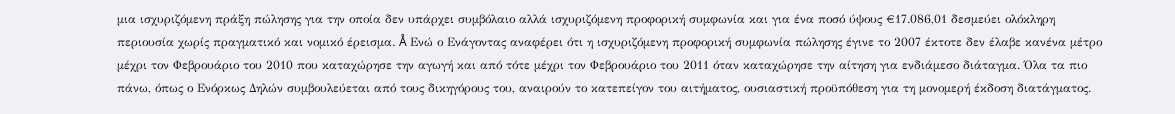μια ισχυριζόμενη πράξη πώλησης για την οποία δεν υπάρχει συμβόλαιο αλλά ισχυριζόμενη προφορική συμφωνία και για ένα ποσό ύψους €17.086,01 δεσμεύει ολόκληρη περιουσία χωρίς πραγματικό και νομικό έρεισμα. Å Ενώ ο Ενάγοντας αναφέρει ότι η ισχυριζόμενη προφορική συμφωνία πώλησης έγινε το 2007 έκτοτε δεν έλαβε κανένα μέτρο μέχρι τον Φεβρουάριο του 2010 που καταχώρησε την αγωγή και από τότε μέχρι τον Φεβρουάριο του 2011 όταν καταχώρησε την αίτηση για ενδιάμεσο διάταγμα. Όλα τα πιο πάνω, όπως ο Ενόρκως Δηλών συμβουλεύεται από τους δικηγόρους του, αναιρούν το κατεπείγον του αιτήματος, ουσιαστική προϋπόθεση για τη μονομερή έκδοση διατάγματος.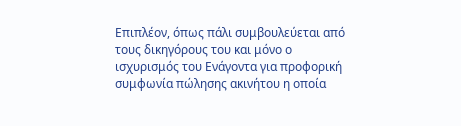Επιπλέον, όπως πάλι συμβουλεύεται από τους δικηγόρους του και μόνο ο ισχυρισμός του Ενάγοντα για προφορική συμφωνία πώλησης ακινήτου η οποία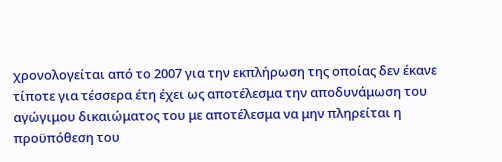χρονολογείται από το 2007 για την εκπλήρωση της οποίας δεν έκανε τίποτε για τέσσερα έτη έχει ως αποτέλεσμα την αποδυνάμωση του αγώγιμου δικαιώματος του με αποτέλεσμα να μην πληρείται η προϋπόθεση του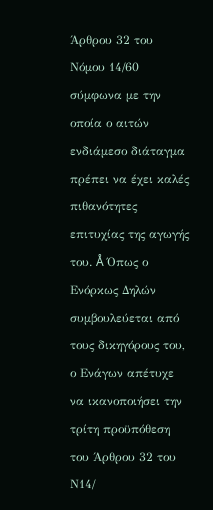Άρθρου 32 του Νόμου 14/60 σύμφωνα με την οποία ο αιτών ενδιάμεσο διάταγμα πρέπει να έχει καλές πιθανότητες επιτυχίας της αγωγής του. Å Όπως ο Ενόρκως Δηλών συμβουλεύεται από τους δικηγόρους του, ο Ενάγων απέτυχε να ικανοποιήσει την τρίτη προϋπόθεση του Άρθρου 32 του Ν14/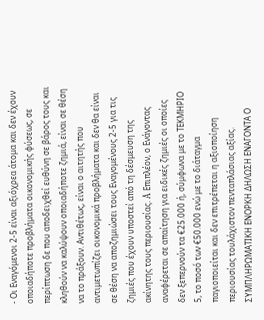- Οι Εναγόμενοι 2-5 είναι αξιόχρεα άτομα και δεν έχουν οποιαδήποτε προβλήματα οικονομικής φύσεως, σε περίπτωση δε που αποδειχθεί ευθύνη σε βάρος τους και κληθούν να καλύψουν οποιαδήποτε ζημιά, είναι σε θέση να το πράξουν. Αντιθέτως, είναι ο αιτητής που αντιμετωπίζει οικονομικά προβλήματα και δεν θα είναι σε θέση να αποζημιώσει τους Εναγομένους 2-5 για τις ζημιές που έχουν υποστεί από τη δέσμευση της ακίνητης τους περιουσίας. Å Επιπλέον, ο Ενάγοντας αναφέρεται σε απαίτηση για ειδικές ζημιές οι οποίες δεν ξεπερνούν τα €25.000 ή, σύμφωνα με το ΤΕΚΜΗΡΙΟ 5, το ποσό των €50.000 ενώ με το διάταγμα παγιοποιείται και δεν επιτρέπεται η αξιοποίηση περιουσίας τουλάχιστον πενταπλάσιας αξίας. ΣΥΜΠΛΗΡΩΜΑΤΙΚΗ ΕΝΟΡΚΗ ΔΗΛΩΣΗ ΕΝΑΓΟΝΤΑ Ο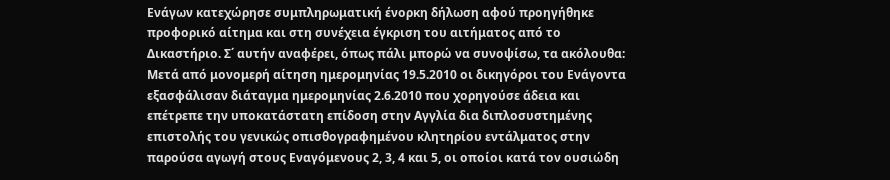Ενάγων κατεχώρησε συμπληρωματική ένορκη δήλωση αφού προηγήθηκε προφορικό αίτημα και στη συνέχεια έγκριση του αιτήματος από το Δικαστήριο. Σ΄ αυτήν αναφέρει, όπως πάλι μπορώ να συνοψίσω, τα ακόλουθα: Μετά από μονομερή αίτηση ημερομηνίας 19.5.2010 οι δικηγόροι του Ενάγοντα εξασφάλισαν διάταγμα ημερομηνίας 2.6.2010 που χορηγούσε άδεια και επέτρεπε την υποκατάστατη επίδοση στην Αγγλία δια διπλοσυστημένης επιστολής του γενικώς οπισθογραφημένου κλητηρίου εντάλματος στην παρούσα αγωγή στους Εναγόμενους 2, 3, 4 και 5, οι οποίοι κατά τον ουσιώδη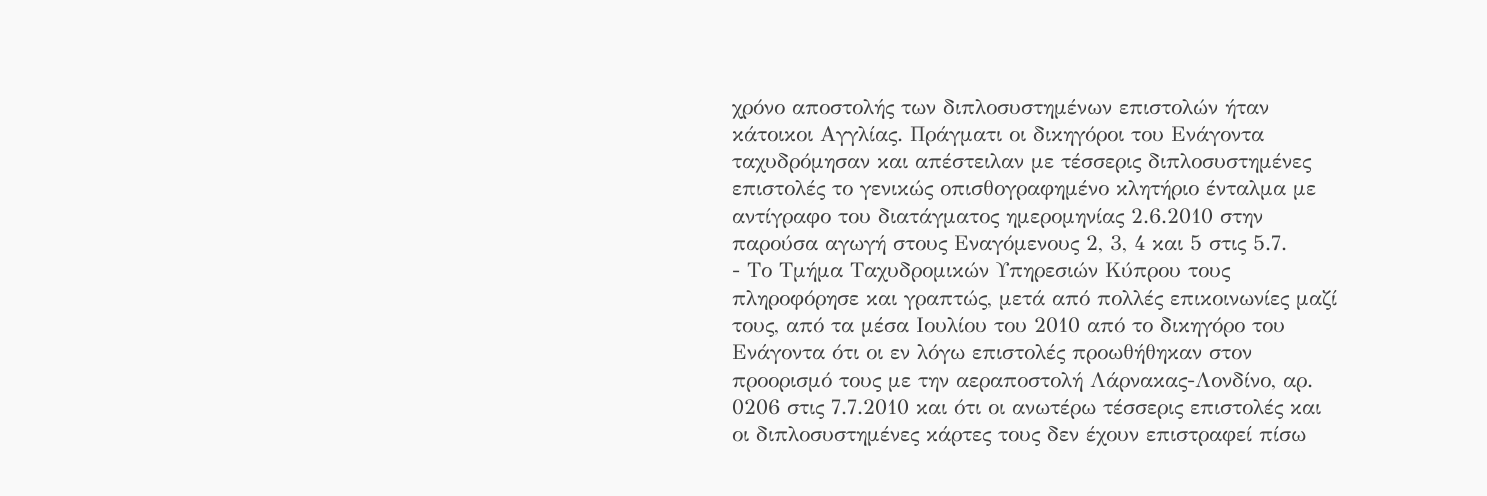χρόνο αποστολής των διπλοσυστημένων επιστολών ήταν κάτοικοι Αγγλίας. Πράγματι οι δικηγόροι του Ενάγοντα ταχυδρόμησαν και απέστειλαν με τέσσερις διπλοσυστημένες επιστολές το γενικώς οπισθογραφημένο κλητήριο ένταλμα με αντίγραφο του διατάγματος ημερομηνίας 2.6.2010 στην παρούσα αγωγή στους Εναγόμενους 2, 3, 4 και 5 στις 5.7.
- Το Τμήμα Ταχυδρομικών Υπηρεσιών Κύπρου τους πληροφόρησε και γραπτώς, μετά από πολλές επικοινωνίες μαζί τους, από τα μέσα Ιουλίου του 2010 από το δικηγόρο του Ενάγοντα ότι οι εν λόγω επιστολές προωθήθηκαν στον προορισμό τους με την αεραποστολή Λάρνακας-Λονδίνο, αρ. 0206 στις 7.7.2010 και ότι οι ανωτέρω τέσσερις επιστολές και οι διπλοσυστημένες κάρτες τους δεν έχουν επιστραφεί πίσω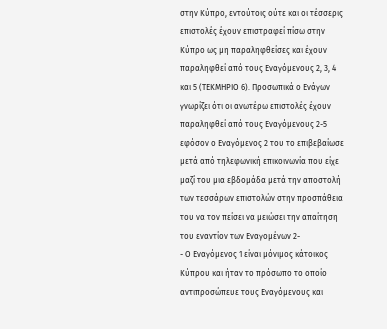στην Κύπρο, εντούτοις ούτε και οι τέσσερις επιστολές έχουν επιστραφεί πίσω στην Κύπρο ως μη παραληφθείσες και έχουν παραληφθεί από τους Εναγόμενους 2, 3, 4 και 5 (ΤΕΚΜΗΡΙΟ 6). Προσωπικά ο Ενάγων γνωρίζει ότι οι ανωτέρω επιστολές έχουν παραληφθεί από τους Εναγόμενους 2-5 εφόσον ο Εναγόμενος 2 του το επιβεβαίωσε μετά από τηλεφωνική επικοινωνία που είχε μαζί του μια εβδομάδα μετά την αποστολή των τεσσάρων επιστολών στην προσπάθεια του να τον πείσει να μειώσει την απαίτηση του εναντίον των Εναγομένων 2-
- Ο Εναγόμενος 1 είναι μόνιμος κάτοικος Κύπρου και ήταν το πρόσωπο το οποίο αντιπροσώπευε τους Εναγόμενους και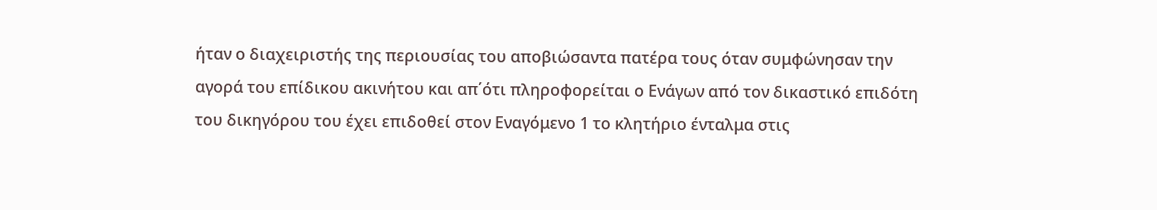ήταν ο διαχειριστής της περιουσίας του αποβιώσαντα πατέρα τους όταν συμφώνησαν την αγορά του επίδικου ακινήτου και απ΄ότι πληροφορείται ο Ενάγων από τον δικαστικό επιδότη του δικηγόρου του έχει επιδοθεί στον Εναγόμενο 1 το κλητήριο ένταλμα στις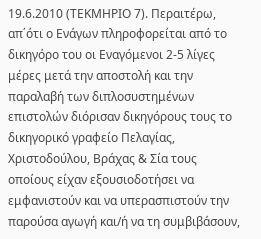19.6.2010 (ΤΕΚΜΗΡΙΟ 7). Περαιτέρω, απ΄ότι ο Ενάγων πληροφορείται από το δικηγόρο του οι Εναγόμενοι 2-5 λίγες μέρες μετά την αποστολή και την παραλαβή των διπλοσυστημένων επιστολών διόρισαν δικηγόρους τους το δικηγορικό γραφείο Πελαγίας, Χριστοδούλου, Βράχας & Σία τους οποίους είχαν εξουσιοδοτήσει να εμφανιστούν και να υπερασπιστούν την παρούσα αγωγή και/ή να τη συμβιβάσουν,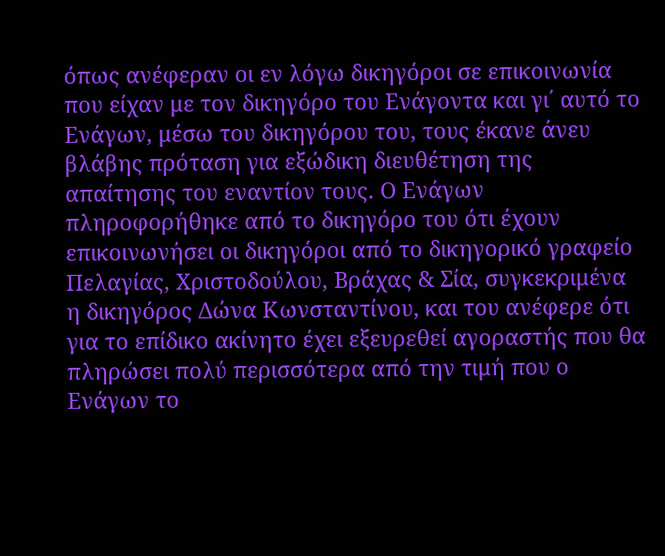όπως ανέφεραν οι εν λόγω δικηγόροι σε επικοινωνία που είχαν με τον δικηγόρο του Ενάγοντα και γι΄ αυτό το Ενάγων, μέσω του δικηγόρου του, τους έκανε άνευ βλάβης πρόταση για εξώδικη διευθέτηση της απαίτησης του εναντίον τους. Ο Ενάγων πληροφορήθηκε από το δικηγόρο του ότι έχουν επικοινωνήσει οι δικηγόροι από το δικηγορικό γραφείο Πελαγίας, Χριστοδούλου, Βράχας & Σία, συγκεκριμένα η δικηγόρος Δώνα Κωνσταντίνου, και του ανέφερε ότι για το επίδικο ακίνητο έχει εξευρεθεί αγοραστής που θα πληρώσει πολύ περισσότερα από την τιμή που ο Ενάγων το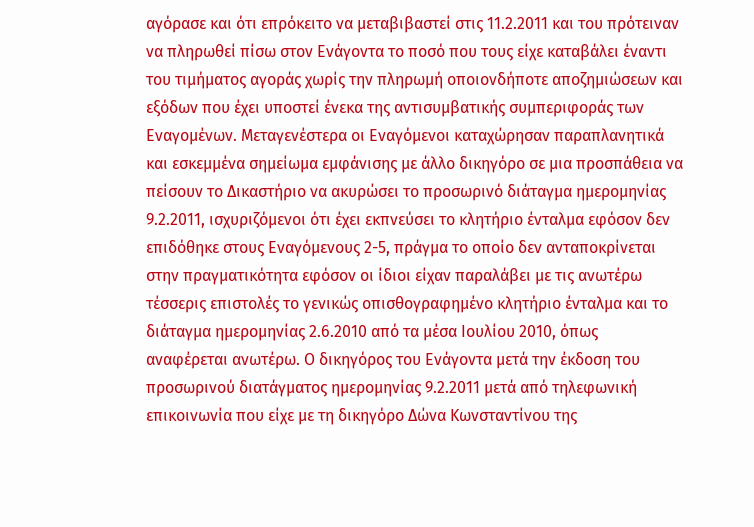αγόρασε και ότι επρόκειτο να μεταβιβαστεί στις 11.2.2011 και του πρότειναν να πληρωθεί πίσω στον Ενάγοντα το ποσό που τους είχε καταβάλει έναντι του τιμήματος αγοράς χωρίς την πληρωμή οποιονδήποτε αποζημιώσεων και εξόδων που έχει υποστεί ένεκα της αντισυμβατικής συμπεριφοράς των Εναγομένων. Μεταγενέστερα οι Εναγόμενοι καταχώρησαν παραπλανητικά και εσκεμμένα σημείωμα εμφάνισης με άλλο δικηγόρο σε μια προσπάθεια να πείσουν το Δικαστήριο να ακυρώσει το προσωρινό διάταγμα ημερομηνίας 9.2.2011, ισχυριζόμενοι ότι έχει εκπνεύσει το κλητήριο ένταλμα εφόσον δεν επιδόθηκε στους Εναγόμενους 2-5, πράγμα το οποίο δεν ανταποκρίνεται στην πραγματικότητα εφόσον οι ίδιοι είχαν παραλάβει με τις ανωτέρω τέσσερις επιστολές το γενικώς οπισθογραφημένο κλητήριο ένταλμα και το διάταγμα ημερομηνίας 2.6.2010 από τα μέσα Ιουλίου 2010, όπως αναφέρεται ανωτέρω. Ο δικηγόρος του Ενάγοντα μετά την έκδοση του προσωρινού διατάγματος ημερομηνίας 9.2.2011 μετά από τηλεφωνική επικοινωνία που είχε με τη δικηγόρο Δώνα Κωνσταντίνου της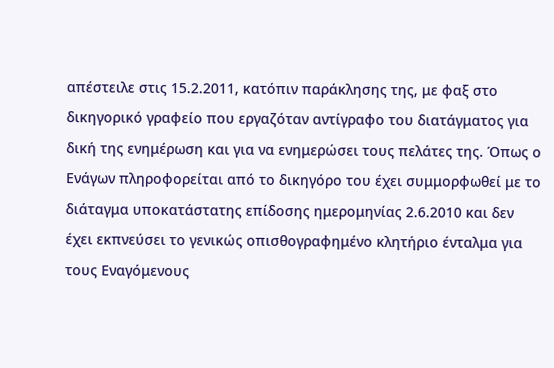απέστειλε στις 15.2.2011, κατόπιν παράκλησης της, με φαξ στο δικηγορικό γραφείο που εργαζόταν αντίγραφο του διατάγματος για δική της ενημέρωση και για να ενημερώσει τους πελάτες της. Όπως ο Ενάγων πληροφορείται από το δικηγόρο του έχει συμμορφωθεί με το διάταγμα υποκατάστατης επίδοσης ημερομηνίας 2.6.2010 και δεν έχει εκπνεύσει το γενικώς οπισθογραφημένο κλητήριο ένταλμα για τους Εναγόμενους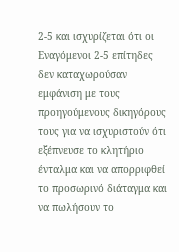2-5 και ισχυρίζεται ότι οι Εναγόμενοι 2-5 επίτηδες δεν καταχωρούσαν εμφάνιση με τους προηγούμενους δικηγόρους τους για να ισχυριστούν ότι εξέπνευσε το κλητήριο ένταλμα και να απορριφθεί το προσωρινό διάταγμα και να πωλήσουν το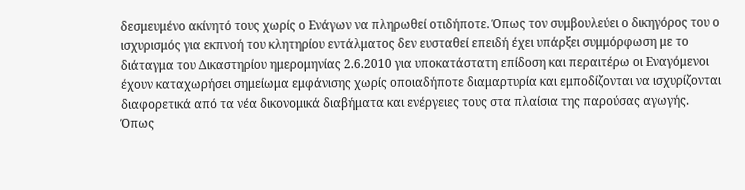δεσμευμένο ακίνητό τους χωρίς ο Ενάγων να πληρωθεί οτιδήποτε. Όπως τον συμβουλεύει ο δικηγόρος του ο ισχυρισμός για εκπνοή του κλητηρίου εντάλματος δεν ευσταθεί επειδή έχει υπάρξει συμμόρφωση με το διάταγμα του Δικαστηρίου ημερομηνίας 2.6.2010 για υποκατάστατη επίδοση και περαιτέρω οι Εναγόμενοι έχουν καταχωρήσει σημείωμα εμφάνισης χωρίς οποιαδήποτε διαμαρτυρία και εμποδίζονται να ισχυρίζονται διαφορετικά από τα νέα δικονομικά διαβήματα και ενέργειες τους στα πλαίσια της παρούσας αγωγής. Όπως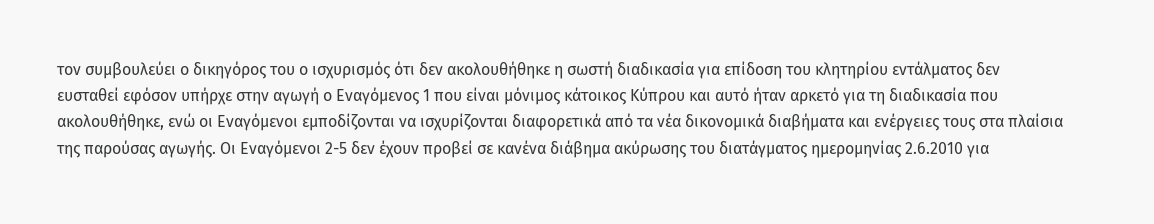τον συμβουλεύει ο δικηγόρος του ο ισχυρισμός ότι δεν ακολουθήθηκε η σωστή διαδικασία για επίδοση του κλητηρίου εντάλματος δεν ευσταθεί εφόσον υπήρχε στην αγωγή ο Εναγόμενος 1 που είναι μόνιμος κάτοικος Κύπρου και αυτό ήταν αρκετό για τη διαδικασία που ακολουθήθηκε, ενώ οι Εναγόμενοι εμποδίζονται να ισχυρίζονται διαφορετικά από τα νέα δικονομικά διαβήματα και ενέργειες τους στα πλαίσια της παρούσας αγωγής. Οι Εναγόμενοι 2-5 δεν έχουν προβεί σε κανένα διάβημα ακύρωσης του διατάγματος ημερομηνίας 2.6.2010 για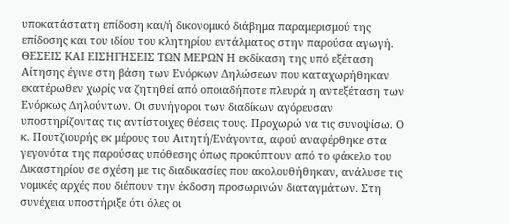υποκατάστατη επίδοση και/ή δικονομικό διάβημα παραμερισμού της επίδοσης και του ιδίου του κλητηρίου εντάλματος στην παρούσα αγωγή. ΘΕΣΕΙΣ ΚΑΙ ΕΙΣΗΓΗΣΕΙΣ ΤΩΝ ΜΕΡΩΝ Η εκδίκαση της υπό εξέταση Αίτησης έγινε στη βάση των Ενόρκων Δηλώσεων που καταχωρήθηκαν εκατέρωθεν χωρίς να ζητηθεί από οποιαδήποτε πλευρά η αντεξέταση των Ενόρκως Δηλούντων. Οι συνήγοροι των διαδίκων αγόρευσαν υποστηρίζοντας τις αντίστοιχες θέσεις τους. Προχωρώ να τις συνοψίσω. Ο κ. Πουτζιουρής εκ μέρους του Αιτητή/Ενάγοντα, αφού αναφέρθηκε στα γεγονότα της παρούσας υπόθεσης όπως προκύπτουν από το φάκελο του Δικαστηρίου σε σχέση με τις διαδικασίες που ακολουθήθηκαν, ανάλυσε τις νομικές αρχές που διέπουν την έκδοση προσωρινών διαταγμάτων. Στη συνέχεια υποστήριξε ότι όλες οι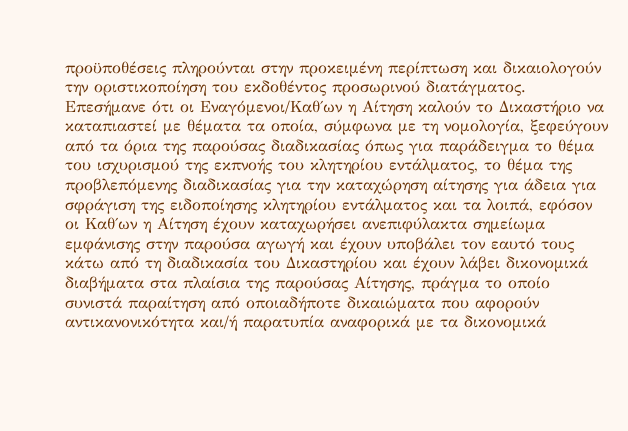προϋποθέσεις πληρούνται στην προκειμένη περίπτωση και δικαιολογούν την οριστικοποίηση του εκδοθέντος προσωρινού διατάγματος. Επεσήμανε ότι οι Εναγόμενοι/Καθ΄ων η Αίτηση καλούν το Δικαστήριο να καταπιαστεί με θέματα τα οποία, σύμφωνα με τη νομολογία, ξεφεύγουν από τα όρια της παρούσας διαδικασίας όπως για παράδειγμα το θέμα του ισχυρισμού της εκπνοής του κλητηρίου εντάλματος, το θέμα της προβλεπόμενης διαδικασίας για την καταχώρηση αίτησης για άδεια για σφράγιση της ειδοποίησης κλητηρίου εντάλματος και τα λοιπά, εφόσον οι Καθ΄ων η Αίτηση έχουν καταχωρήσει ανεπιφύλακτα σημείωμα εμφάνισης στην παρούσα αγωγή και έχουν υποβάλει τον εαυτό τους κάτω από τη διαδικασία του Δικαστηρίου και έχουν λάβει δικονομικά διαβήματα στα πλαίσια της παρούσας Αίτησης, πράγμα το οποίο συνιστά παραίτηση από οποιαδήποτε δικαιώματα που αφορούν αντικανονικότητα και/ή παρατυπία αναφορικά με τα δικονομικά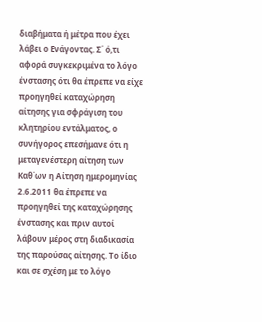διαβήματα ή μέτρα που έχει λάβει ο Ενάγοντας. Σ΄ ό,τι αφορά συγκεκριμένα το λόγο ένστασης ότι θα έπρεπε να είχε προηγηθεί καταχώρηση αίτησης για σφράγιση του κλητηρίου εντάλματος, ο συνήγορος επεσήμανε ότι η μεταγενέστερη αίτηση των Καθ΄ων η Αίτηση ημερομηνίας 2.6.2011 θα έπρεπε να προηγηθεί της καταχώρησης ένστασης και πριν αυτοί λάβουν μέρος στη διαδικασία της παρούσας αίτησης. Το ίδιο και σε σχέση με το λόγο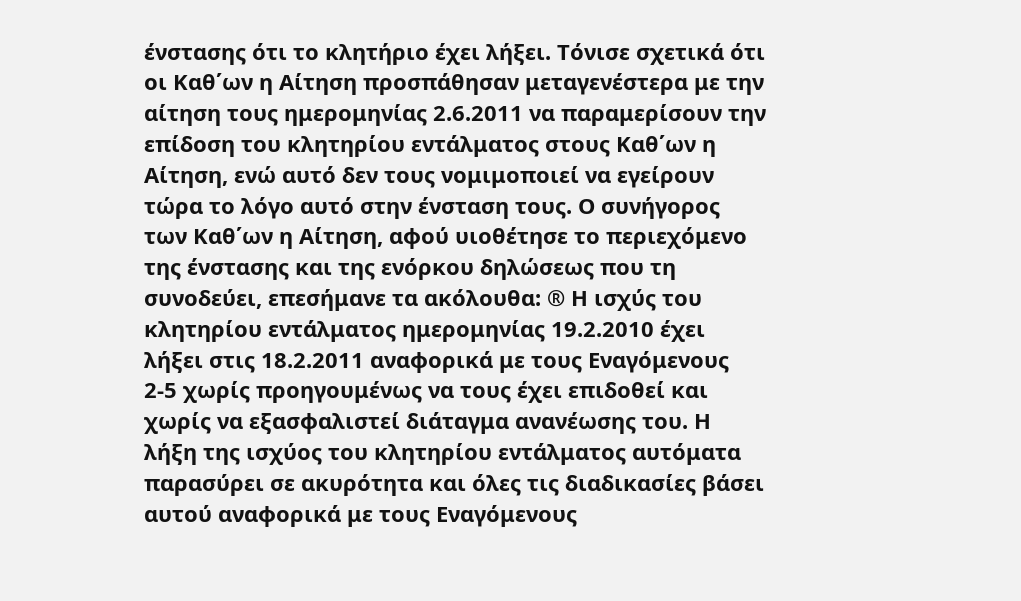ένστασης ότι το κλητήριο έχει λήξει. Τόνισε σχετικά ότι οι Καθ΄ων η Αίτηση προσπάθησαν μεταγενέστερα με την αίτηση τους ημερομηνίας 2.6.2011 να παραμερίσουν την επίδοση του κλητηρίου εντάλματος στους Καθ΄ων η Αίτηση, ενώ αυτό δεν τους νομιμοποιεί να εγείρουν τώρα το λόγο αυτό στην ένσταση τους. Ο συνήγορος των Καθ΄ων η Αίτηση, αφού υιοθέτησε το περιεχόμενο της ένστασης και της ενόρκου δηλώσεως που τη συνοδεύει, επεσήμανε τα ακόλουθα: ® Η ισχύς του κλητηρίου εντάλματος ημερομηνίας 19.2.2010 έχει λήξει στις 18.2.2011 αναφορικά με τους Εναγόμενους 2-5 χωρίς προηγουμένως να τους έχει επιδοθεί και χωρίς να εξασφαλιστεί διάταγμα ανανέωσης του. Η λήξη της ισχύος του κλητηρίου εντάλματος αυτόματα παρασύρει σε ακυρότητα και όλες τις διαδικασίες βάσει αυτού αναφορικά με τους Εναγόμενους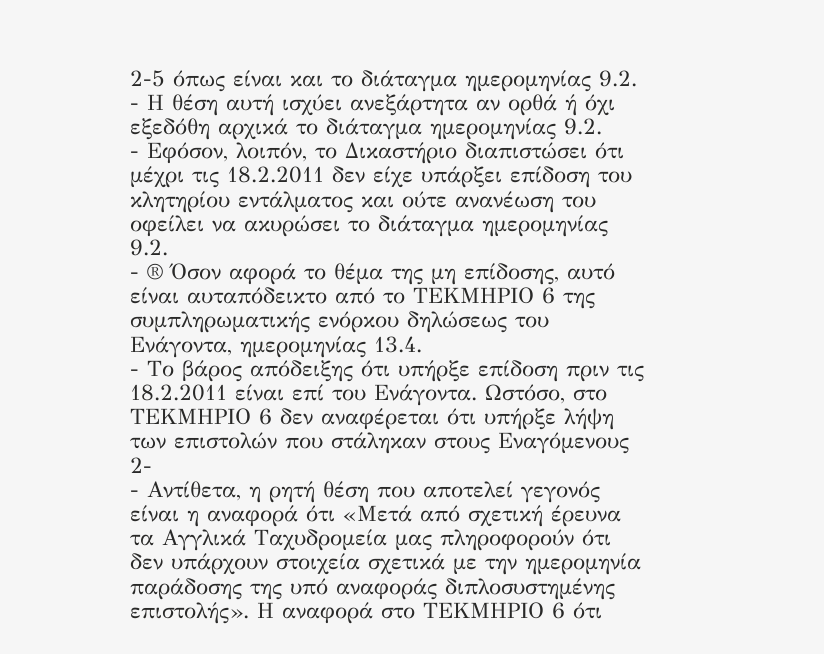2-5 όπως είναι και το διάταγμα ημερομηνίας 9.2.
- Η θέση αυτή ισχύει ανεξάρτητα αν ορθά ή όχι εξεδόθη αρχικά το διάταγμα ημερομηνίας 9.2.
- Εφόσον, λοιπόν, το Δικαστήριο διαπιστώσει ότι μέχρι τις 18.2.2011 δεν είχε υπάρξει επίδοση του κλητηρίου εντάλματος και ούτε ανανέωση του οφείλει να ακυρώσει το διάταγμα ημερομηνίας 9.2.
- ® Όσον αφορά το θέμα της μη επίδοσης, αυτό είναι αυταπόδεικτο από το ΤΕΚΜΗΡΙΟ 6 της συμπληρωματικής ενόρκου δηλώσεως του Ενάγοντα, ημερομηνίας 13.4.
- Το βάρος απόδειξης ότι υπήρξε επίδοση πριν τις 18.2.2011 είναι επί του Ενάγοντα. Ωστόσο, στο ΤΕΚΜΗΡΙΟ 6 δεν αναφέρεται ότι υπήρξε λήψη των επιστολών που στάληκαν στους Εναγόμενους 2-
- Αντίθετα, η ρητή θέση που αποτελεί γεγονός είναι η αναφορά ότι «Μετά από σχετική έρευνα τα Αγγλικά Ταχυδρομεία μας πληροφορούν ότι δεν υπάρχουν στοιχεία σχετικά με την ημερομηνία παράδοσης της υπό αναφοράς διπλοσυστημένης επιστολής». Η αναφορά στο ΤΕΚΜΗΡΙΟ 6 ότι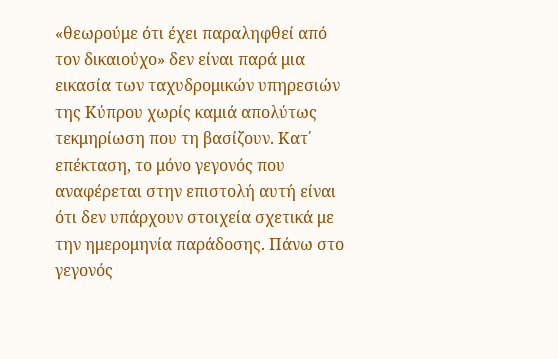«θεωρούμε ότι έχει παραληφθεί από τον δικαιούχο» δεν είναι παρά μια εικασία των ταχυδρομικών υπηρεσιών της Κύπρου χωρίς καμιά απολύτως τεκμηρίωση που τη βασίζουν. Κατ΄ επέκταση, το μόνο γεγονός που αναφέρεται στην επιστολή αυτή είναι ότι δεν υπάρχουν στοιχεία σχετικά με την ημερομηνία παράδοσης. Πάνω στο γεγονός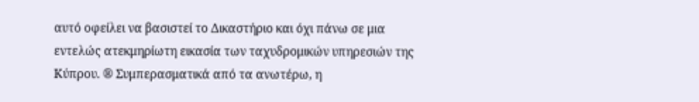αυτό οφείλει να βασιστεί το Δικαστήριο και όχι πάνω σε μια εντελώς ατεκμηρίωτη εικασία των ταχυδρομικών υπηρεσιών της Κύπρου. ® Συμπερασματικά από τα ανωτέρω, η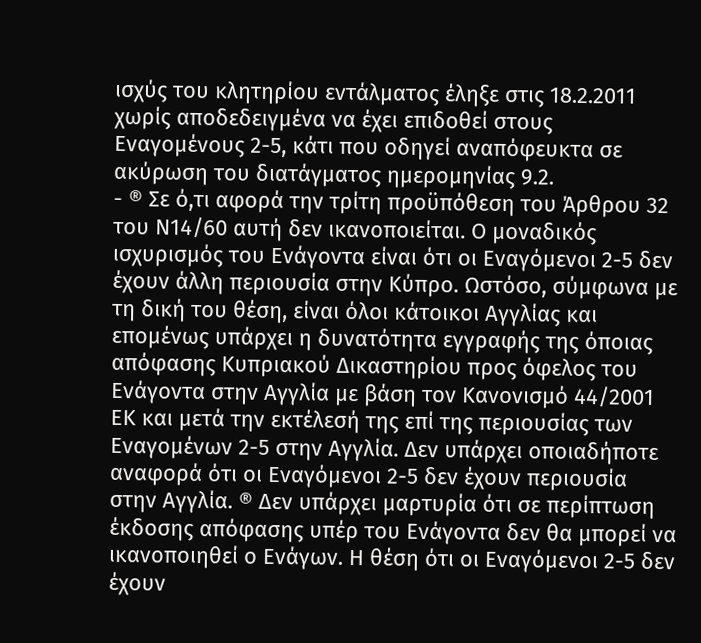ισχύς του κλητηρίου εντάλματος έληξε στις 18.2.2011 χωρίς αποδεδειγμένα να έχει επιδοθεί στους Εναγομένους 2-5, κάτι που οδηγεί αναπόφευκτα σε ακύρωση του διατάγματος ημερομηνίας 9.2.
- ® Σε ό,τι αφορά την τρίτη προϋπόθεση του Άρθρου 32 του Ν14/60 αυτή δεν ικανοποιείται. Ο μοναδικός ισχυρισμός του Ενάγοντα είναι ότι οι Εναγόμενοι 2-5 δεν έχουν άλλη περιουσία στην Κύπρο. Ωστόσο, σύμφωνα με τη δική του θέση, είναι όλοι κάτοικοι Αγγλίας και επομένως υπάρχει η δυνατότητα εγγραφής της όποιας απόφασης Κυπριακού Δικαστηρίου προς όφελος του Ενάγοντα στην Αγγλία με βάση τον Κανονισμό 44/2001 ΕΚ και μετά την εκτέλεσή της επί της περιουσίας των Εναγομένων 2-5 στην Αγγλία. Δεν υπάρχει οποιαδήποτε αναφορά ότι οι Εναγόμενοι 2-5 δεν έχουν περιουσία στην Αγγλία. ® Δεν υπάρχει μαρτυρία ότι σε περίπτωση έκδοσης απόφασης υπέρ του Ενάγοντα δεν θα μπορεί να ικανοποιηθεί ο Ενάγων. Η θέση ότι οι Εναγόμενοι 2-5 δεν έχουν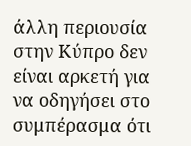άλλη περιουσία στην Κύπρο δεν είναι αρκετή για να οδηγήσει στο συμπέρασμα ότι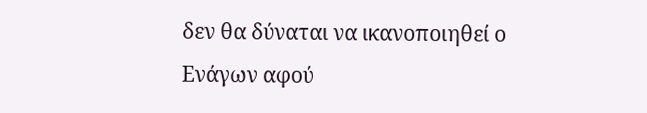δεν θα δύναται να ικανοποιηθεί ο Ενάγων αφού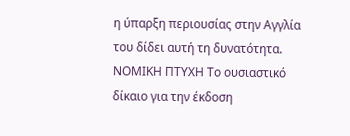η ύπαρξη περιουσίας στην Αγγλία του δίδει αυτή τη δυνατότητα. ΝΟΜΙΚΗ ΠΤΥΧΗ Το ουσιαστικό δίκαιο για την έκδοση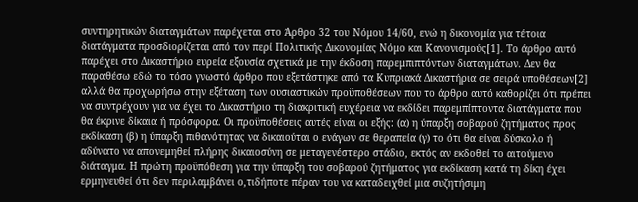συντηρητικών διαταγμάτων παρέχεται στο Άρθρο 32 του Νόμου 14/60, ενώ η δικονομία για τέτοια διατάγματα προσδιορίζεται από τον περί Πολιτικής Δικονομίας Νόμο και Κανονισμούς[1]. Το άρθρο αυτό παρέχει στο Δικαστήριο ευρεία εξουσία σχετικά με την έκδοση παρεμπιπτόντων διαταγμάτων. Δεν θα παραθέσω εδώ το τόσο γνωστό άρθρο που εξετάστηκε από τα Κυπριακά Δικαστήρια σε σειρά υποθέσεων[2] αλλά θα προχωρήσω στην εξέταση των ουσιαστικών προϋποθέσεων που το άρθρο αυτό καθορίζει ότι πρέπει να συντρέχουν για να έχει το Δικαστήριο τη διακριτική ευχέρεια να εκδίδει παρεμπίπτοντα διατάγματα που θα έκρινε δίκαια ή πρόσφορα. Οι προϋποθέσεις αυτές είναι οι εξής: (α) η ύπαρξη σοβαρού ζητήματος προς εκδίκαση (β) η ύπαρξη πιθανότητας να δικαιούται ο ενάγων σε θεραπεία (γ) το ότι θα είναι δύσκολο ή αδύνατο να απονεμηθεί πλήρης δικαιοσύνη σε μεταγενέστερο στάδιο, εκτός αν εκδοθεί το αιτούμενο διάταγμα. Η πρώτη προϋπόθεση για την ύπαρξη του σοβαρού ζητήματος για εκδίκαση κατά τη δίκη έχει ερμηνευθεί ότι δεν περιλαμβάνει ο,τιδήποτε πέραν του να καταδειχθεί μια συζητήσιμη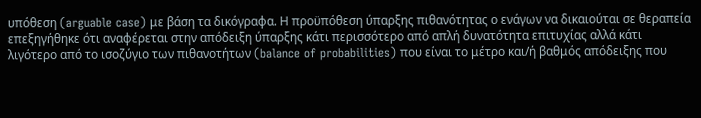υπόθεση (arguable case) με βάση τα δικόγραφα. Η προϋπόθεση ύπαρξης πιθανότητας ο ενάγων να δικαιούται σε θεραπεία επεξηγήθηκε ότι αναφέρεται στην απόδειξη ύπαρξης κάτι περισσότερο από απλή δυνατότητα επιτυχίας αλλά κάτι λιγότερο από το ισοζύγιο των πιθανοτήτων (balance of probabilities) που είναι το μέτρο και/ή βαθμός απόδειξης που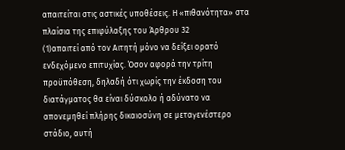απαιτείται στις αστικές υποθέσεις. Η «πιθανότητα» στα πλαίσια της επιφύλαξης του Άρθρου 32
(1)απαιτεί από τον Αιτητή μόνο να δείξει ορατό ενδεχόμενο επιτυχίας. Όσον αφορά την τρίτη προϋπόθεση, δηλαδή ότι χωρίς την έκδοση του διατάγματος θα είναι δύσκολο ή αδύνατο να απονεμηθεί πλήρης δικαιοσύνη σε μεταγενέστερο στάδιο, αυτή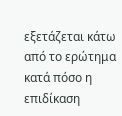εξετάζεται κάτω από το ερώτημα κατά πόσο η επιδίκαση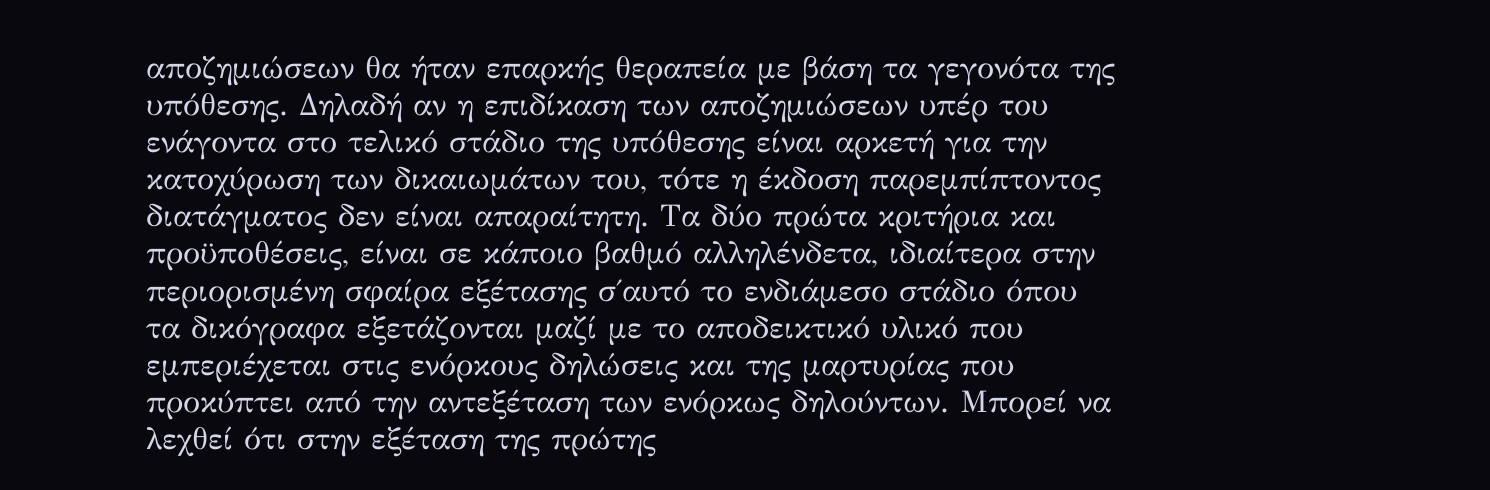αποζημιώσεων θα ήταν επαρκής θεραπεία με βάση τα γεγονότα της υπόθεσης. Δηλαδή αν η επιδίκαση των αποζημιώσεων υπέρ του ενάγοντα στο τελικό στάδιο της υπόθεσης είναι αρκετή για την κατοχύρωση των δικαιωμάτων του, τότε η έκδοση παρεμπίπτοντος διατάγματος δεν είναι απαραίτητη. Τα δύο πρώτα κριτήρια και προϋποθέσεις, είναι σε κάποιο βαθμό αλληλένδετα, ιδιαίτερα στην περιορισμένη σφαίρα εξέτασης σ΄αυτό το ενδιάμεσο στάδιο όπου τα δικόγραφα εξετάζονται μαζί με το αποδεικτικό υλικό που εμπεριέχεται στις ενόρκους δηλώσεις και της μαρτυρίας που προκύπτει από την αντεξέταση των ενόρκως δηλούντων. Μπορεί να λεχθεί ότι στην εξέταση της πρώτης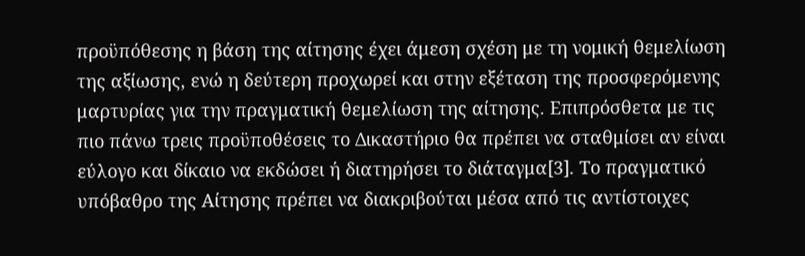προϋπόθεσης η βάση της αίτησης έχει άμεση σχέση με τη νομική θεμελίωση της αξίωσης, ενώ η δεύτερη προχωρεί και στην εξέταση της προσφερόμενης μαρτυρίας για την πραγματική θεμελίωση της αίτησης. Επιπρόσθετα με τις πιο πάνω τρεις προϋποθέσεις το Δικαστήριο θα πρέπει να σταθμίσει αν είναι εύλογο και δίκαιο να εκδώσει ή διατηρήσει το διάταγμα[3]. Το πραγματικό υπόβαθρο της Αίτησης πρέπει να διακριβούται μέσα από τις αντίστοιχες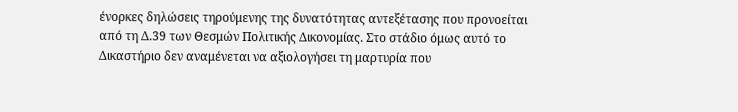ένορκες δηλώσεις τηρούμενης της δυνατότητας αντεξέτασης που προνοείται από τη Δ.39 των Θεσμών Πολιτικής Δικονομίας. Στο στάδιο όμως αυτό το Δικαστήριο δεν αναμένεται να αξιολογήσει τη μαρτυρία που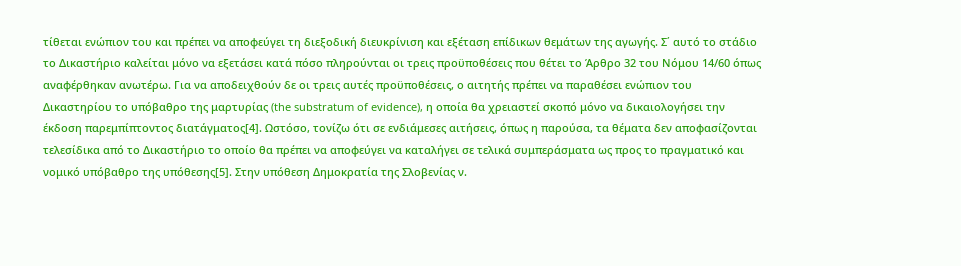τίθεται ενώπιον του και πρέπει να αποφεύγει τη διεξοδική διευκρίνιση και εξέταση επίδικων θεμάτων της αγωγής. Σ΄ αυτό το στάδιο το Δικαστήριο καλείται μόνο να εξετάσει κατά πόσο πληρούνται οι τρεις προϋποθέσεις που θέτει το Άρθρο 32 του Νόμου 14/60 όπως αναφέρθηκαν ανωτέρω. Για να αποδειχθούν δε οι τρεις αυτές προϋποθέσεις, ο αιτητής πρέπει να παραθέσει ενώπιον του Δικαστηρίου το υπόβαθρο της μαρτυρίας (the substratum of evidence), η οποία θα χρειαστεί σκοπό μόνο να δικαιολογήσει την έκδοση παρεμπίπτοντος διατάγματος[4]. Ωστόσο, τονίζω ότι σε ενδιάμεσες αιτήσεις, όπως η παρούσα, τα θέματα δεν αποφασίζονται τελεσίδικα από το Δικαστήριο το οποίο θα πρέπει να αποφεύγει να καταλήγει σε τελικά συμπεράσματα ως προς το πραγματικό και νομικό υπόβαθρο της υπόθεσης[5]. Στην υπόθεση Δημοκρατία της Σλοβενίας ν.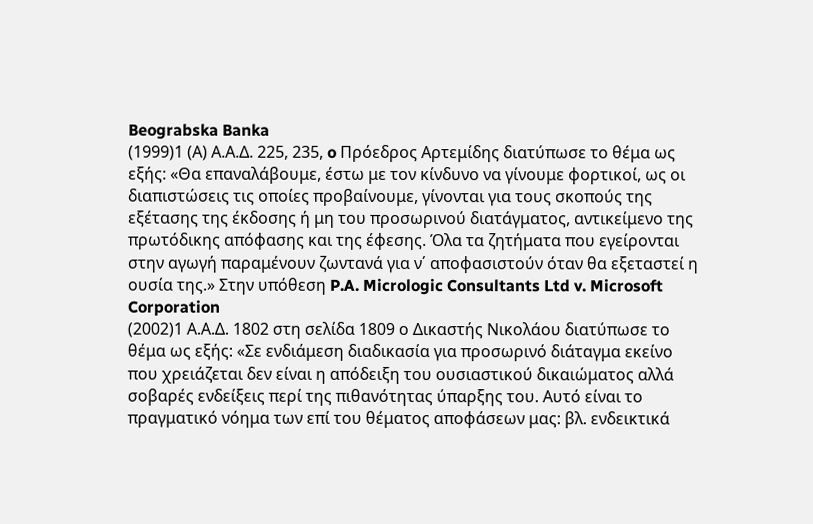Beograbska Banka
(1999)1 (Α) Α.Α.Δ. 225, 235, o Πρόεδρος Αρτεμίδης διατύπωσε το θέμα ως εξής: «Θα επαναλάβουμε, έστω με τον κίνδυνο να γίνουμε φορτικοί, ως οι διαπιστώσεις τις οποίες προβαίνουμε, γίνονται για τους σκοπούς της εξέτασης της έκδοσης ή μη του προσωρινού διατάγματος, αντικείμενο της πρωτόδικης απόφασης και της έφεσης. Όλα τα ζητήματα που εγείρονται στην αγωγή παραμένουν ζωντανά για ν΄ αποφασιστούν όταν θα εξεταστεί η ουσία της.» Στην υπόθεση P.A. Micrologic Consultants Ltd v. Microsoft Corporation
(2002)1 Α.Α.Δ. 1802 στη σελίδα 1809 ο Δικαστής Νικολάου διατύπωσε το θέμα ως εξής: «Σε ενδιάμεση διαδικασία για προσωρινό διάταγμα εκείνο που χρειάζεται δεν είναι η απόδειξη του ουσιαστικού δικαιώματος αλλά σοβαρές ενδείξεις περί της πιθανότητας ύπαρξης του. Αυτό είναι το πραγματικό νόημα των επί του θέματος αποφάσεων μας: βλ. ενδεικτικά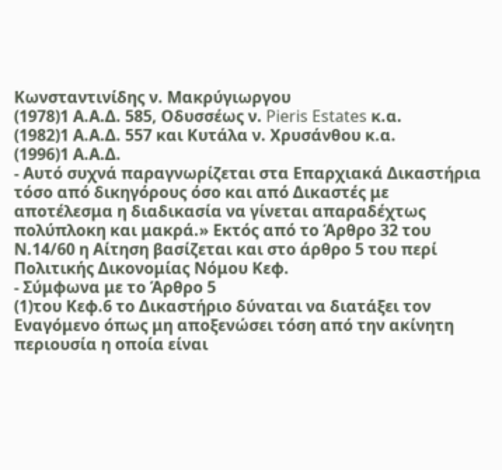Κωνσταντινίδης ν. Μακρύγιωργου
(1978)1 Α.Α.Δ. 585, Οδυσσέως ν. Pieris Estates κ.α.
(1982)1 Α.Α.Δ. 557 και Κυτάλα ν. Χρυσάνθου κ.α.
(1996)1 Α.Α.Δ.
- Αυτό συχνά παραγνωρίζεται στα Επαρχιακά Δικαστήρια τόσο από δικηγόρους όσο και από Δικαστές με αποτέλεσμα η διαδικασία να γίνεται απαραδέχτως πολύπλοκη και μακρά.» Εκτός από το Άρθρο 32 του Ν.14/60 η Αίτηση βασίζεται και στο άρθρο 5 του περί Πολιτικής Δικονομίας Νόμου Κεφ.
- Σύμφωνα με το Άρθρο 5
(1)του Κεφ.6 το Δικαστήριο δύναται να διατάξει τον Εναγόμενο όπως μη αποξενώσει τόση από την ακίνητη περιουσία η οποία είναι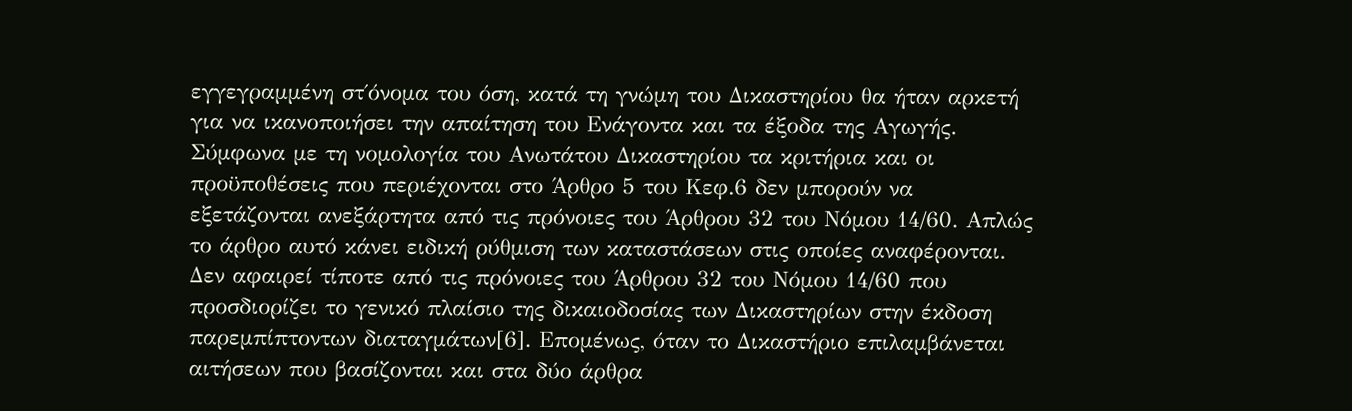εγγεγραμμένη στ΄όνομα του όση, κατά τη γνώμη του Δικαστηρίου θα ήταν αρκετή για να ικανοποιήσει την απαίτηση του Ενάγοντα και τα έξοδα της Αγωγής. Σύμφωνα με τη νομολογία του Ανωτάτου Δικαστηρίου τα κριτήρια και οι προϋποθέσεις που περιέχονται στο Άρθρο 5 του Κεφ.6 δεν μπορούν να εξετάζονται ανεξάρτητα από τις πρόνοιες του Άρθρου 32 του Νόμου 14/60. Απλώς το άρθρο αυτό κάνει ειδική ρύθμιση των καταστάσεων στις οποίες αναφέρονται. Δεν αφαιρεί τίποτε από τις πρόνοιες του Άρθρου 32 του Νόμου 14/60 που προσδιορίζει το γενικό πλαίσιο της δικαιοδοσίας των Δικαστηρίων στην έκδοση παρεμπίπτοντων διαταγμάτων[6]. Επομένως, όταν το Δικαστήριο επιλαμβάνεται αιτήσεων που βασίζονται και στα δύο άρθρα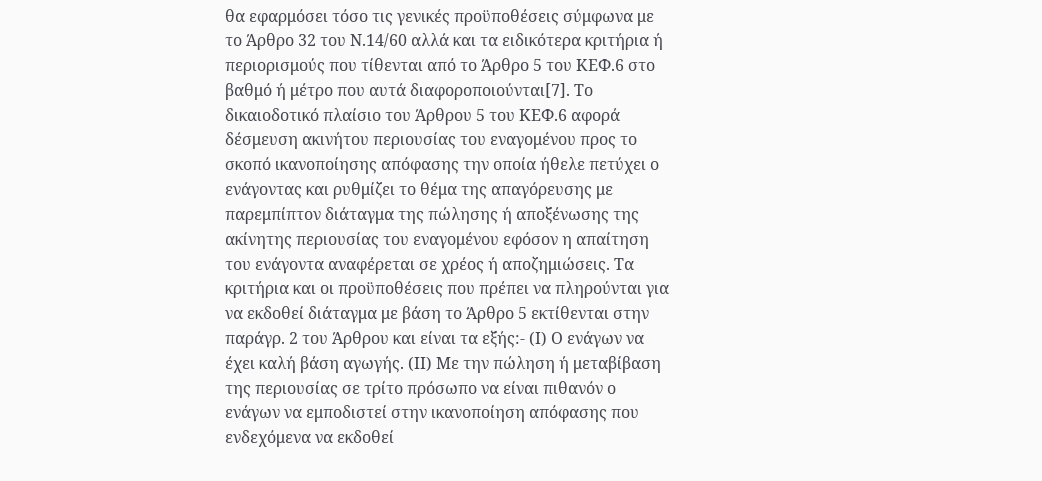θα εφαρμόσει τόσο τις γενικές προϋποθέσεις σύμφωνα με το Άρθρο 32 του Ν.14/60 αλλά και τα ειδικότερα κριτήρια ή περιορισμούς που τίθενται από το Άρθρο 5 του ΚΕΦ.6 στο βαθμό ή μέτρο που αυτά διαφοροποιούνται[7]. Το δικαιοδοτικό πλαίσιο του Άρθρου 5 του ΚΕΦ.6 αφορά δέσμευση ακινήτου περιουσίας του εναγομένου προς το σκοπό ικανοποίησης απόφασης την οποία ήθελε πετύχει ο ενάγοντας και ρυθμίζει το θέμα της απαγόρευσης με παρεμπίπτον διάταγμα της πώλησης ή αποξένωσης της ακίνητης περιουσίας του εναγομένου εφόσον η απαίτηση του ενάγοντα αναφέρεται σε χρέος ή αποζημιώσεις. Τα κριτήρια και οι προϋποθέσεις που πρέπει να πληρούνται για να εκδοθεί διάταγμα με βάση το Άρθρο 5 εκτίθενται στην παράγρ. 2 του Άρθρου και είναι τα εξής:- (Ι) Ο ενάγων να έχει καλή βάση αγωγής. (ΙΙ) Με την πώληση ή μεταβίβαση της περιουσίας σε τρίτο πρόσωπο να είναι πιθανόν ο ενάγων να εμποδιστεί στην ικανοποίηση απόφασης που ενδεχόμενα να εκδοθεί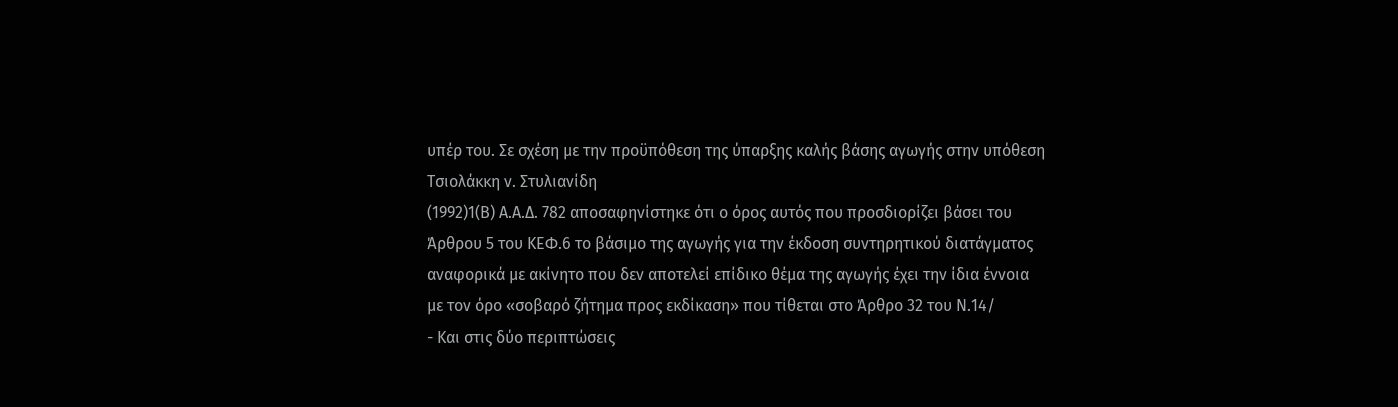υπέρ του. Σε σχέση με την προϋπόθεση της ύπαρξης καλής βάσης αγωγής στην υπόθεση Τσιολάκκη ν. Στυλιανίδη
(1992)1(Β) Α.Α.Δ. 782 αποσαφηνίστηκε ότι ο όρος αυτός που προσδιορίζει βάσει του Άρθρου 5 του ΚΕΦ.6 το βάσιμο της αγωγής για την έκδοση συντηρητικού διατάγματος αναφορικά με ακίνητο που δεν αποτελεί επίδικο θέμα της αγωγής έχει την ίδια έννοια με τον όρο «σοβαρό ζήτημα προς εκδίκαση» που τίθεται στο Άρθρο 32 του Ν.14/
- Και στις δύο περιπτώσεις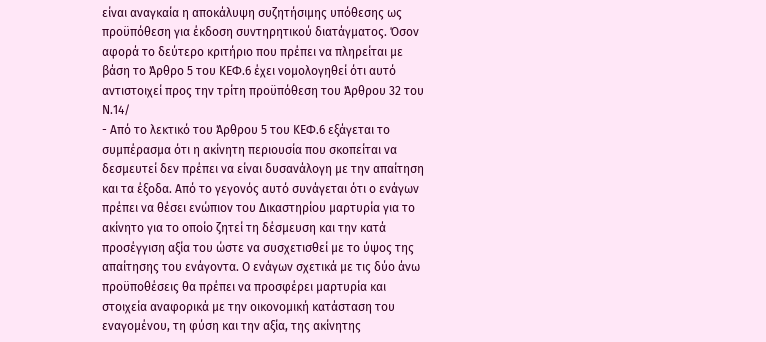είναι αναγκαία η αποκάλυψη συζητήσιμης υπόθεσης ως προϋπόθεση για έκδοση συντηρητικού διατάγματος. Όσον αφορά το δεύτερο κριτήριο που πρέπει να πληρείται με βάση το Άρθρο 5 του ΚΕΦ.6 έχει νομολογηθεί ότι αυτό αντιστοιχεί προς την τρίτη προϋπόθεση του Άρθρου 32 του Ν.14/
- Από το λεκτικό του Άρθρου 5 του ΚΕΦ.6 εξάγεται το συμπέρασμα ότι η ακίνητη περιουσία που σκοπείται να δεσμευτεί δεν πρέπει να είναι δυσανάλογη με την απαίτηση και τα έξοδα. Από το γεγονός αυτό συνάγεται ότι ο ενάγων πρέπει να θέσει ενώπιον του Δικαστηρίου μαρτυρία για το ακίνητο για το οποίο ζητεί τη δέσμευση και την κατά προσέγγιση αξία του ώστε να συσχετισθεί με το ύψος της απαίτησης του ενάγοντα. Ο ενάγων σχετικά με τις δύο άνω προϋποθέσεις θα πρέπει να προσφέρει μαρτυρία και στοιχεία αναφορικά με την οικονομική κατάσταση του εναγομένου, τη φύση και την αξία, της ακίνητης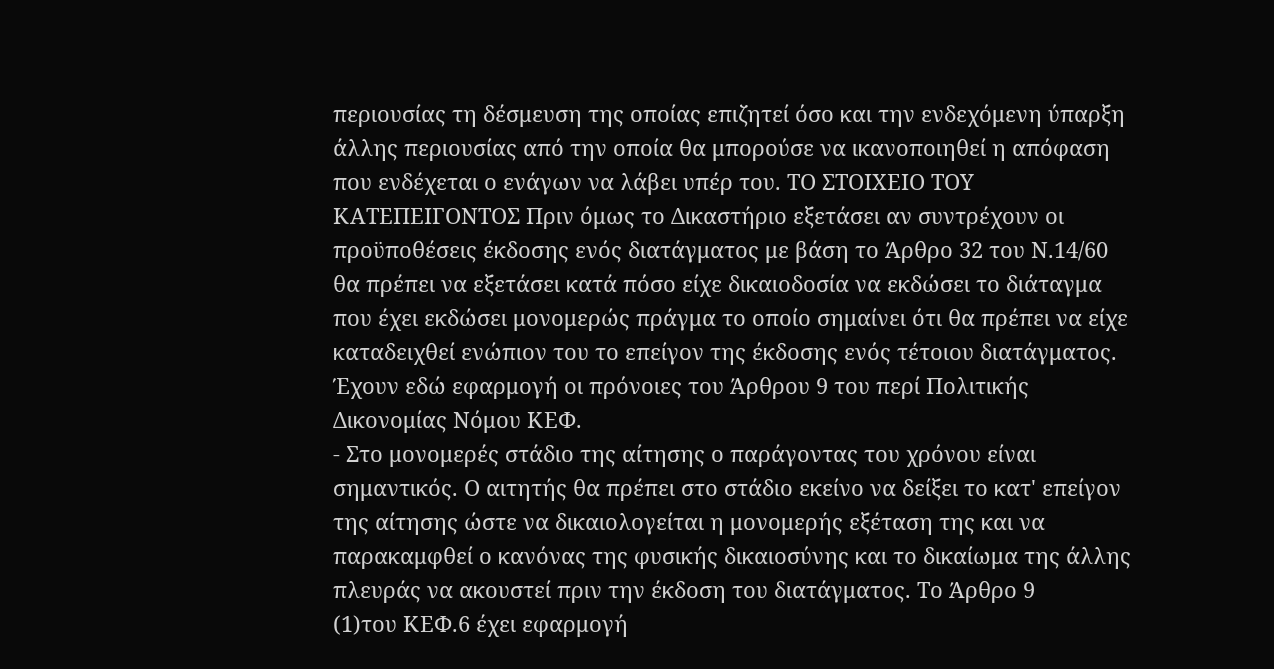περιουσίας τη δέσμευση της οποίας επιζητεί όσο και την ενδεχόμενη ύπαρξη άλλης περιουσίας από την οποία θα μπορούσε να ικανοποιηθεί η απόφαση που ενδέχεται ο ενάγων να λάβει υπέρ του. ΤΟ ΣΤΟΙΧΕΙΟ ΤΟΥ ΚΑΤΕΠΕΙΓΟΝΤΟΣ Πριν όμως το Δικαστήριο εξετάσει αν συντρέχουν οι προϋποθέσεις έκδοσης ενός διατάγματος με βάση το Άρθρο 32 του Ν.14/60 θα πρέπει να εξετάσει κατά πόσο είχε δικαιοδοσία να εκδώσει το διάταγμα που έχει εκδώσει μονομερώς πράγμα το οποίο σημαίνει ότι θα πρέπει να είχε καταδειχθεί ενώπιον του το επείγον της έκδοσης ενός τέτοιου διατάγματος. Έχουν εδώ εφαρμογή οι πρόνοιες του Άρθρου 9 του περί Πολιτικής Δικονομίας Νόμου ΚΕΦ.
- Στο μονομερές στάδιο της αίτησης ο παράγοντας του χρόνου είναι σημαντικός. Ο αιτητής θα πρέπει στο στάδιο εκείνο να δείξει το κατ' επείγον της αίτησης ώστε να δικαιολογείται η μονομερής εξέταση της και να παρακαμφθεί ο κανόνας της φυσικής δικαιοσύνης και το δικαίωμα της άλλης πλευράς να ακουστεί πριν την έκδοση του διατάγματος. Το Άρθρο 9
(1)του ΚΕΦ.6 έχει εφαρμογή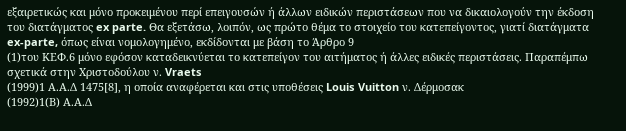εξαιρετικώς και μόνο προκειμένου περί επειγουσών ή άλλων ειδικών περιστάσεων που να δικαιολογούν την έκδοση του διατάγματος ex parte. Θα εξετάσω, λοιπόν, ως πρώτο θέμα το στοιχείο του κατεπείγοντος, γιατί διατάγματα ex-parte, όπως είναι νομολογημένο, εκδίδονται με βάση το Άρθρο 9
(1)του ΚΕΦ.6 μόνο εφόσον καταδεικνύεται το κατεπείγον του αιτήματος ή άλλες ειδικές περιστάσεις. Παραπέμπω σχετικά στην Χριστοδούλου ν. Vraets
(1999)1 Α.Α.Δ 1475[8], η οποία αναφέρεται και στις υποθέσεις Louis Vuitton ν. Δέρμοσακ
(1992)1(Β) Α.Α.Δ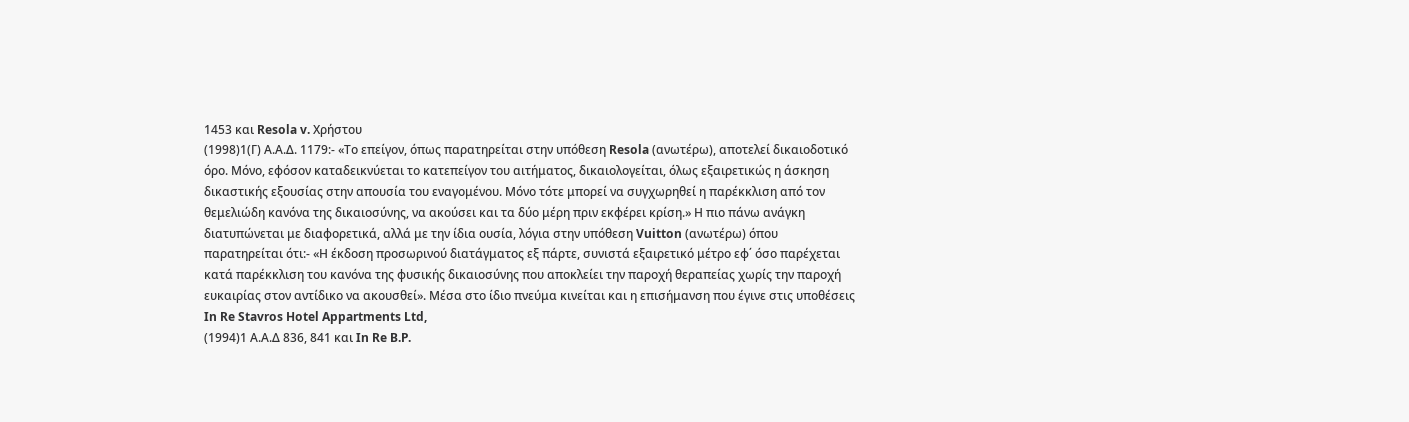1453 και Resola v. Χρήστου
(1998)1(Γ) Α.Α.Δ. 1179:- «Το επείγον, όπως παρατηρείται στην υπόθεση Resola (ανωτέρω), αποτελεί δικαιοδοτικό όρο. Μόνο, εφόσον καταδεικνύεται το κατεπείγον του αιτήματος, δικαιολογείται, όλως εξαιρετικώς η άσκηση δικαστικής εξουσίας στην απουσία του εναγομένου. Μόνο τότε μπορεί να συγχωρηθεί η παρέκκλιση από τον θεμελιώδη κανόνα της δικαιοσύνης, να ακούσει και τα δύο μέρη πριν εκφέρει κρίση.» Η πιο πάνω ανάγκη διατυπώνεται με διαφορετικά, αλλά με την ίδια ουσία, λόγια στην υπόθεση Vuitton (ανωτέρω) όπου παρατηρείται ότι:- «Η έκδοση προσωρινού διατάγματος εξ πάρτε, συνιστά εξαιρετικό μέτρο εφ΄ όσο παρέχεται κατά παρέκκλιση του κανόνα της φυσικής δικαιοσύνης που αποκλείει την παροχή θεραπείας χωρίς την παροχή ευκαιρίας στον αντίδικο να ακουσθεί». Μέσα στο ίδιο πνεύμα κινείται και η επισήμανση που έγινε στις υποθέσεις In Re Stavros Hotel Appartments Ltd,
(1994)1 Α.Α.Δ 836, 841 και In Re B.P.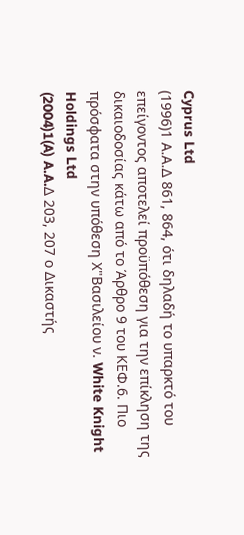Cyprus Ltd
(1996)1 Α.Α.Δ 861, 864, ότι δηλαδή το υπαρκτό του επείγοντος αποτελεί προϋπόθεση για την επίκληση της δικαιοδοσίας κάτω από το Άρθρο 9 του ΚΕΦ.6. Πιο πρόσφατα στην υπόθεση Χ"Βασιλείου ν. White Knight Holdings Ltd
(2004)1(A) A.A.Δ 203, 207 ο Δικαστής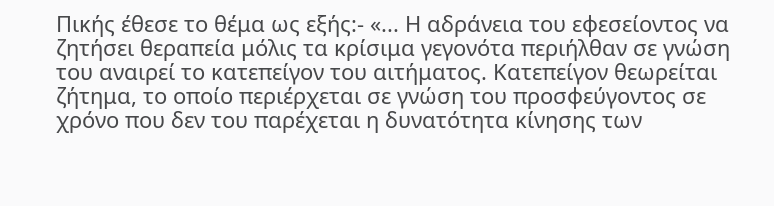Πικής έθεσε το θέμα ως εξής:- «... Η αδράνεια του εφεσείοντος να ζητήσει θεραπεία μόλις τα κρίσιμα γεγονότα περιήλθαν σε γνώση του αναιρεί το κατεπείγον του αιτήματος. Κατεπείγον θεωρείται ζήτημα, το οποίο περιέρχεται σε γνώση του προσφεύγοντος σε χρόνο που δεν του παρέχεται η δυνατότητα κίνησης των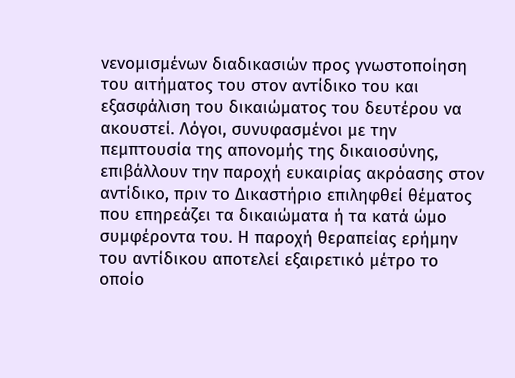νενομισμένων διαδικασιών προς γνωστοποίηση του αιτήματος του στον αντίδικο του και εξασφάλιση του δικαιώματος του δευτέρου να ακουστεί. Λόγοι, συνυφασμένοι με την πεμπτουσία της απονομής της δικαιοσύνης, επιβάλλουν την παροχή ευκαιρίας ακρόασης στον αντίδικο, πριν το Δικαστήριο επιληφθεί θέματος που επηρεάζει τα δικαιώματα ή τα κατά ώμο συμφέροντα του. Η παροχή θεραπείας ερήμην του αντίδικου αποτελεί εξαιρετικό μέτρο το οποίο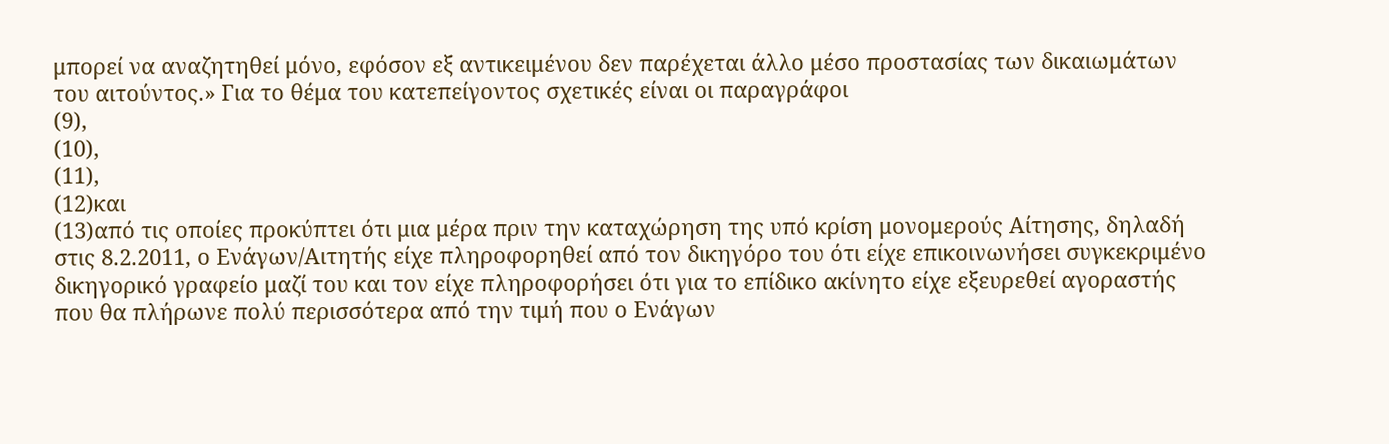μπορεί να αναζητηθεί μόνο, εφόσον εξ αντικειμένου δεν παρέχεται άλλο μέσο προστασίας των δικαιωμάτων του αιτούντος.» Για το θέμα του κατεπείγοντος σχετικές είναι οι παραγράφοι
(9),
(10),
(11),
(12)και
(13)από τις οποίες προκύπτει ότι μια μέρα πριν την καταχώρηση της υπό κρίση μονομερούς Αίτησης, δηλαδή στις 8.2.2011, ο Ενάγων/Αιτητής είχε πληροφορηθεί από τον δικηγόρο του ότι είχε επικοινωνήσει συγκεκριμένο δικηγορικό γραφείο μαζί του και τον είχε πληροφορήσει ότι για το επίδικο ακίνητο είχε εξευρεθεί αγοραστής που θα πλήρωνε πολύ περισσότερα από την τιμή που ο Ενάγων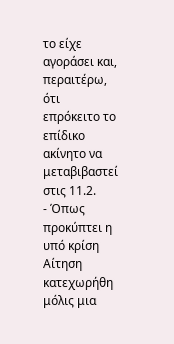το είχε αγοράσει και, περαιτέρω, ότι επρόκειτο το επίδικο ακίνητο να μεταβιβαστεί στις 11.2.
- Όπως προκύπτει η υπό κρίση Αίτηση κατεχωρήθη μόλις μια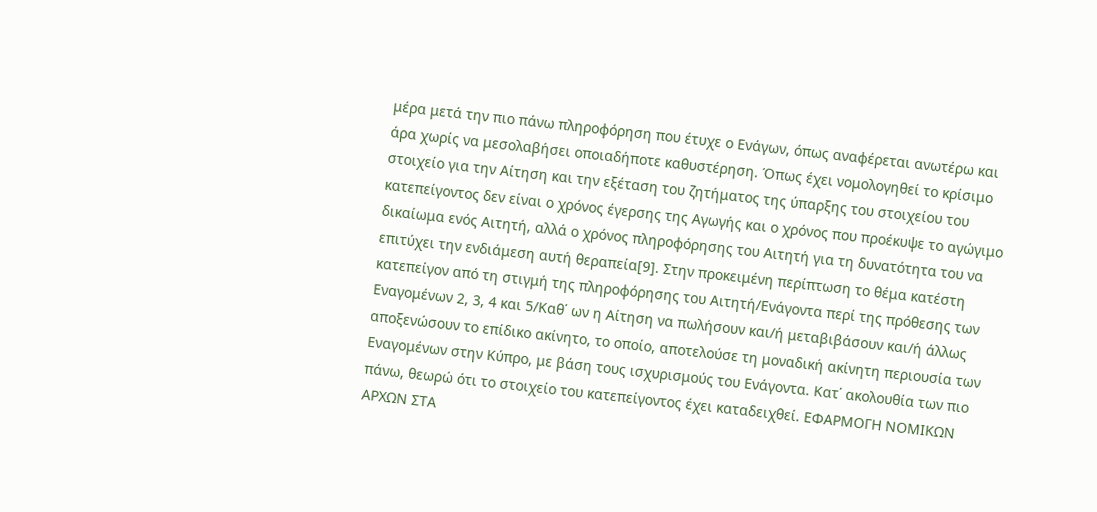μέρα μετά την πιο πάνω πληροφόρηση που έτυχε ο Ενάγων, όπως αναφέρεται ανωτέρω και άρα χωρίς να μεσολαβήσει οποιαδήποτε καθυστέρηση. Όπως έχει νομολογηθεί το κρίσιμο στοιχείο για την Αίτηση και την εξέταση του ζητήματος της ύπαρξης του στοιχείου του κατεπείγοντος δεν είναι ο χρόνος έγερσης της Αγωγής και ο χρόνος που προέκυψε το αγώγιμο δικαίωμα ενός Αιτητή, αλλά ο χρόνος πληροφόρησης του Αιτητή για τη δυνατότητα του να επιτύχει την ενδιάμεση αυτή θεραπεία[9]. Στην προκειμένη περίπτωση το θέμα κατέστη κατεπείγον από τη στιγμή της πληροφόρησης του Αιτητή/Ενάγοντα περί της πρόθεσης των Εναγομένων 2, 3, 4 και 5/Καθ΄ ων η Αίτηση να πωλήσουν και/ή μεταβιβάσουν και/ή άλλως αποξενώσουν το επίδικο ακίνητο, το οποίο, αποτελούσε τη μοναδική ακίνητη περιουσία των Εναγομένων στην Κύπρο, με βάση τους ισχυρισμούς του Ενάγοντα. Κατ΄ ακολουθία των πιο πάνω, θεωρώ ότι το στοιχείο του κατεπείγοντος έχει καταδειχθεί. ΕΦΑΡΜΟΓΗ ΝΟΜΙΚΩΝ ΑΡΧΩΝ ΣΤΑ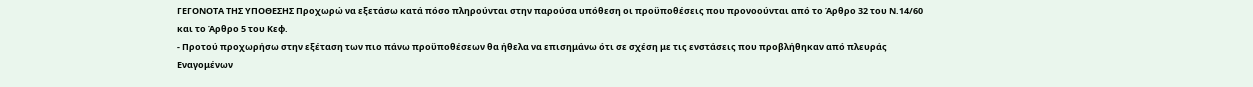ΓΕΓΟΝΟΤΑ ΤΗΣ ΥΠΟΘΕΣΗΣ Προχωρώ να εξετάσω κατά πόσο πληρούνται στην παρούσα υπόθεση οι προϋποθέσεις που προνοούνται από το Άρθρο 32 του Ν.14/60 και το Άρθρο 5 του Κεφ.
- Προτού προχωρήσω στην εξέταση των πιο πάνω προϋποθέσεων θα ήθελα να επισημάνω ότι σε σχέση με τις ενστάσεις που προβλήθηκαν από πλευράς Εναγομένων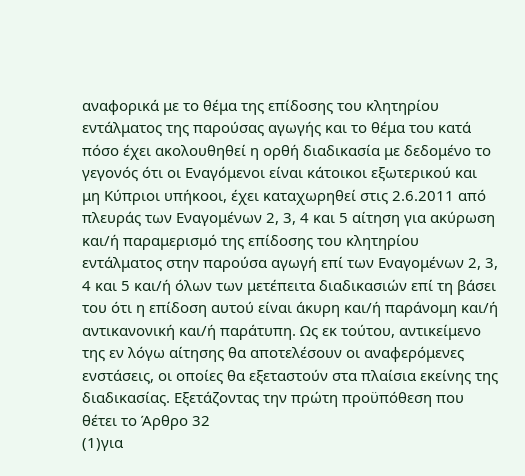αναφορικά με το θέμα της επίδοσης του κλητηρίου εντάλματος της παρούσας αγωγής και το θέμα του κατά πόσο έχει ακολουθηθεί η ορθή διαδικασία με δεδομένο το γεγονός ότι οι Εναγόμενοι είναι κάτοικοι εξωτερικού και μη Κύπριοι υπήκοοι, έχει καταχωρηθεί στις 2.6.2011 από πλευράς των Εναγομένων 2, 3, 4 και 5 αίτηση για ακύρωση και/ή παραμερισμό της επίδοσης του κλητηρίου εντάλματος στην παρούσα αγωγή επί των Εναγομένων 2, 3, 4 και 5 και/ή όλων των μετέπειτα διαδικασιών επί τη βάσει του ότι η επίδοση αυτού είναι άκυρη και/ή παράνομη και/ή αντικανονική και/ή παράτυπη. Ως εκ τούτου, αντικείμενο της εν λόγω αίτησης θα αποτελέσουν οι αναφερόμενες ενστάσεις, οι οποίες θα εξεταστούν στα πλαίσια εκείνης της διαδικασίας. Εξετάζοντας την πρώτη προϋπόθεση που θέτει το Άρθρο 32
(1)για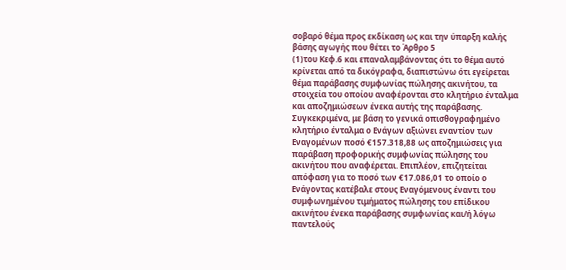σοβαρό θέμα προς εκδίκαση ως και την ύπαρξη καλής βάσης αγωγής που θέτει το Άρθρο 5
(1)του Κεφ.6 και επαναλαμβάνοντας ότι το θέμα αυτό κρίνεται από τα δικόγραφα, διαπιστώνω ότι εγείρεται θέμα παράβασης συμφωνίας πώλησης ακινήτου, τα στοιχεία του οποίου αναφέρονται στο κλητήριο ένταλμα και αποζημιώσεων ένεκα αυτής της παράβασης. Συγκεκριμένα, με βάση το γενικά οπισθογραφημένο κλητήριο ένταλμα ο Ενάγων αξιώνει εναντίον των Εναγομένων ποσό €157.318,88 ως αποζημιώσεις για παράβαση προφορικής συμφωνίας πώλησης του ακινήτου που αναφέρεται. Επιπλέον, επιζητείται απόφαση για το ποσό των €17.086,01 το οποίο ο Ενάγοντας κατέβαλε στους Εναγόμενους έναντι του συμφωνημένου τιμήματος πώλησης του επίδικου ακινήτου ένεκα παράβασης συμφωνίας και/ή λόγω παντελούς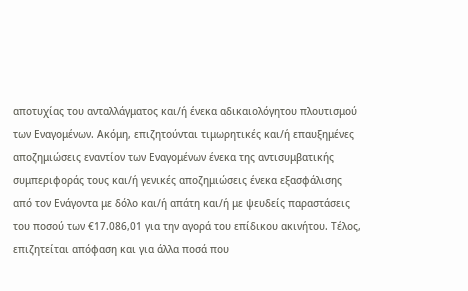αποτυχίας του ανταλλάγματος και/ή ένεκα αδικαιολόγητου πλουτισμού των Εναγομένων. Ακόμη, επιζητούνται τιμωρητικές και/ή επαυξημένες αποζημιώσεις εναντίον των Εναγομένων ένεκα της αντισυμβατικής συμπεριφοράς τους και/ή γενικές αποζημιώσεις ένεκα εξασφάλισης από τον Ενάγοντα με δόλο και/ή απάτη και/ή με ψευδείς παραστάσεις του ποσού των €17.086,01 για την αγορά του επίδικου ακινήτου. Τέλος, επιζητείται απόφαση και για άλλα ποσά που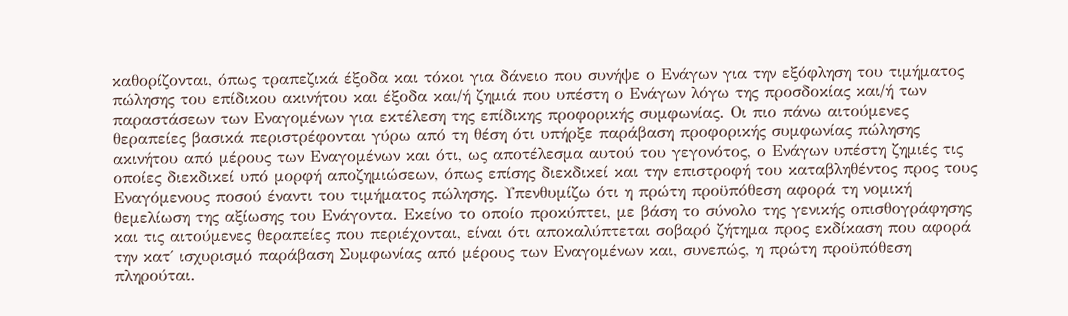καθορίζονται, όπως τραπεζικά έξοδα και τόκοι για δάνειο που συνήψε ο Ενάγων για την εξόφληση του τιμήματος πώλησης του επίδικου ακινήτου και έξοδα και/ή ζημιά που υπέστη ο Ενάγων λόγω της προσδοκίας και/ή των παραστάσεων των Εναγομένων για εκτέλεση της επίδικης προφορικής συμφωνίας. Οι πιο πάνω αιτούμενες θεραπείες βασικά περιστρέφονται γύρω από τη θέση ότι υπήρξε παράβαση προφορικής συμφωνίας πώλησης ακινήτου από μέρους των Εναγομένων και ότι, ως αποτέλεσμα αυτού του γεγονότος, ο Ενάγων υπέστη ζημιές τις οποίες διεκδικεί υπό μορφή αποζημιώσεων, όπως επίσης διεκδικεί και την επιστροφή του καταβληθέντος προς τους Εναγόμενους ποσού έναντι του τιμήματος πώλησης. Υπενθυμίζω ότι η πρώτη προϋπόθεση αφορά τη νομική θεμελίωση της αξίωσης του Ενάγοντα. Εκείνο το οποίο προκύπτει, με βάση το σύνολο της γενικής οπισθογράφησης και τις αιτούμενες θεραπείες που περιέχονται, είναι ότι αποκαλύπτεται σοβαρό ζήτημα προς εκδίκαση που αφορά την κατ΄ ισχυρισμό παράβαση Συμφωνίας από μέρους των Εναγομένων και, συνεπώς, η πρώτη προϋπόθεση πληρούται.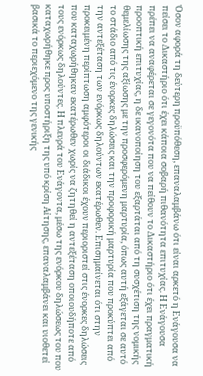Όσον αφορά τη δεύτερη προϋπόθεση, επαναλαμβάνω ότι είναι αρκετό η Ενάγουσα να πείσει το Δικαστήριο ότι έχει κάποια σοβαρή πιθανότητα επιτυχίας. Η Ενάγουσα πρέπει να αναφέρεται σε γεγονότα που να πείθουν το Δικαστήριο ότι έχει πραγματική προοπτική επιτυχίας, η δε ικανοποίηση του εξαρτάται από τη συσχέτιση της νομικής θεμελίωσης της αξίωσης με την προσφερόμενη μαρτυρία, όπως αυτή εξάγεται σε αυτό το στάδιο από τις ένορκες δηλώσεις και την προφορική μαρτυρία που προκύπτει από την αντεξέταση των ενόρκως δηλούντων εκατέρωθεν. Επισημαίνεται ότι στην προκειμένη περίπτωση αμφότεροι οι διάδικοι έχουν περιοριστεί στις ένορκες δηλώσεις που καταχωρήθηκαν εκατέρωθεν χωρίς να ζητηθεί η αντεξέταση οποιουδήποτε από τους ενόρκως δηλούντες. Η πλευρά του Ενάγοντα, μέσω της ενόρκου δηλώσεως του που καταχωρήθηκε προς υποστήριξη της υπό κρίση Αίτησης, επαναλαμβάνει και υιοθετεί βασικά το περιεχόμενο της γενικής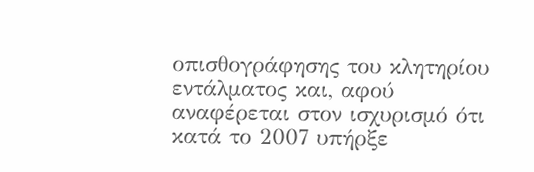οπισθογράφησης του κλητηρίου εντάλματος και, αφού αναφέρεται στον ισχυρισμό ότι κατά το 2007 υπήρξε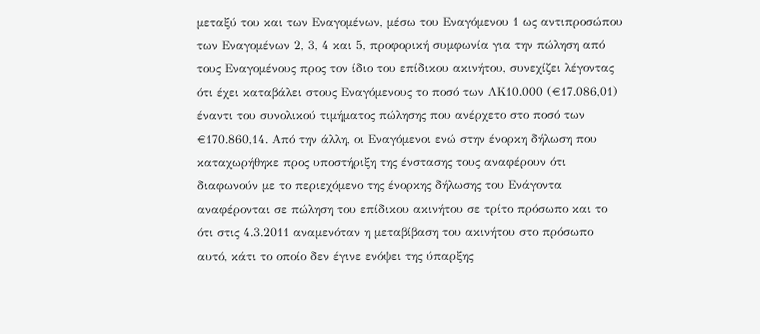μεταξύ του και των Εναγομένων, μέσω του Εναγόμενου 1 ως αντιπροσώπου των Εναγομένων 2, 3, 4 και 5, προφορική συμφωνία για την πώληση από τους Εναγομένους προς τον ίδιο του επίδικου ακινήτου, συνεχίζει λέγοντας ότι έχει καταβάλει στους Εναγόμενους το ποσό των ΛΚ10.000 (€17.086,01) έναντι του συνολικού τιμήματος πώλησης που ανέρχετο στο ποσό των €170.860,14. Από την άλλη, οι Εναγόμενοι ενώ στην ένορκη δήλωση που καταχωρήθηκε προς υποστήριξη της ένστασης τους αναφέρουν ότι διαφωνούν με το περιεχόμενο της ένορκης δήλωσης του Ενάγοντα αναφέρονται σε πώληση του επίδικου ακινήτου σε τρίτο πρόσωπο και το ότι στις 4.3.2011 αναμενόταν η μεταβίβαση του ακινήτου στο πρόσωπο αυτό, κάτι το οποίο δεν έγινε ενόψει της ύπαρξης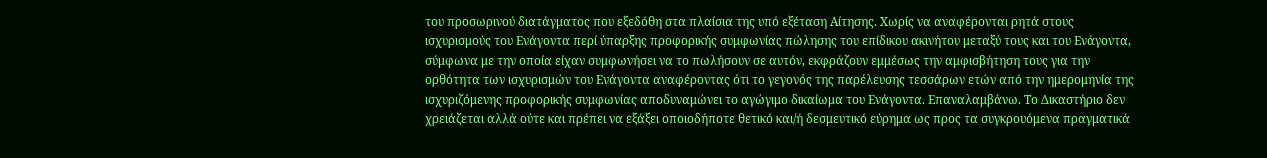του προσωρινού διατάγματος που εξεδόθη στα πλαίσια της υπό εξέταση Αίτησης. Χωρίς να αναφέρονται ρητά στους ισχυρισμούς του Ενάγοντα περί ύπαρξης προφορικής συμφωνίας πώλησης του επίδικου ακινήτου μεταξύ τους και του Ενάγοντα, σύμφωνα με την οποία είχαν συμφωνήσει να το πωλήσουν σε αυτόν, εκφράζουν εμμέσως την αμφισβήτηση τους για την ορθότητα των ισχυρισμών του Ενάγοντα αναφέροντας ότι το γεγονός της παρέλευσης τεσσάρων ετών από την ημερομηνία της ισχυριζόμενης προφορικής συμφωνίας αποδυναμώνει το αγώγιμο δικαίωμα του Ενάγοντα. Επαναλαμβάνω. Το Δικαστήριο δεν χρειάζεται αλλά ούτε και πρέπει να εξάξει οποιοδήποτε θετικό και/ή δεσμευτικό εύρημα ως προς τα συγκρουόμενα πραγματικά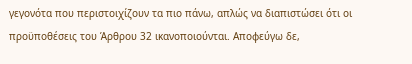γεγονότα που περιστοιχίζουν τα πιο πάνω, απλώς να διαπιστώσει ότι οι προϋποθέσεις του Άρθρου 32 ικανοποιούνται. Αποφεύγω δε,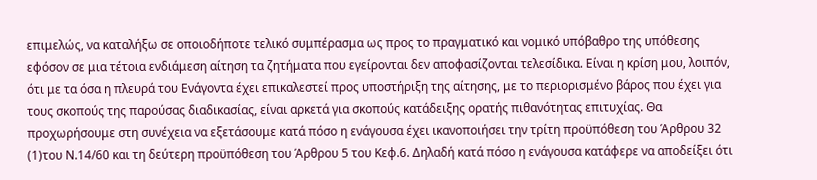επιμελώς, να καταλήξω σε οποιοδήποτε τελικό συμπέρασμα ως προς το πραγματικό και νομικό υπόβαθρο της υπόθεσης εφόσον σε μια τέτοια ενδιάμεση αίτηση τα ζητήματα που εγείρονται δεν αποφασίζονται τελεσίδικα. Είναι η κρίση μου, λοιπόν, ότι με τα όσα η πλευρά του Ενάγοντα έχει επικαλεστεί προς υποστήριξη της αίτησης, με το περιορισμένο βάρος που έχει για τους σκοπούς της παρούσας διαδικασίας, είναι αρκετά για σκοπούς κατάδειξης ορατής πιθανότητας επιτυχίας. Θα προχωρήσουμε στη συνέχεια να εξετάσουμε κατά πόσο η ενάγουσα έχει ικανοποιήσει την τρίτη προϋπόθεση του Άρθρου 32
(1)του Ν.14/60 και τη δεύτερη προϋπόθεση του Άρθρου 5 του Κεφ.6. Δηλαδή κατά πόσο η ενάγουσα κατάφερε να αποδείξει ότι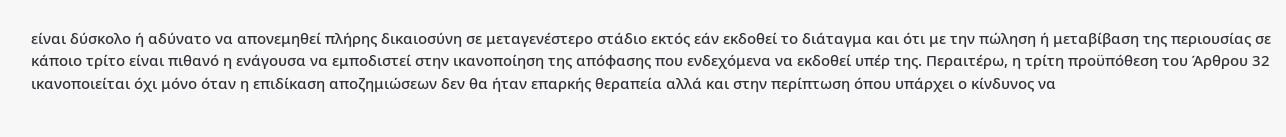είναι δύσκολο ή αδύνατο να απονεμηθεί πλήρης δικαιοσύνη σε μεταγενέστερο στάδιο εκτός εάν εκδοθεί το διάταγμα και ότι με την πώληση ή μεταβίβαση της περιουσίας σε κάποιο τρίτο είναι πιθανό η ενάγουσα να εμποδιστεί στην ικανοποίηση της απόφασης που ενδεχόμενα να εκδοθεί υπέρ της. Περαιτέρω, η τρίτη προϋπόθεση του Άρθρου 32 ικανοποιείται όχι μόνο όταν η επιδίκαση αποζημιώσεων δεν θα ήταν επαρκής θεραπεία αλλά και στην περίπτωση όπου υπάρχει ο κίνδυνος να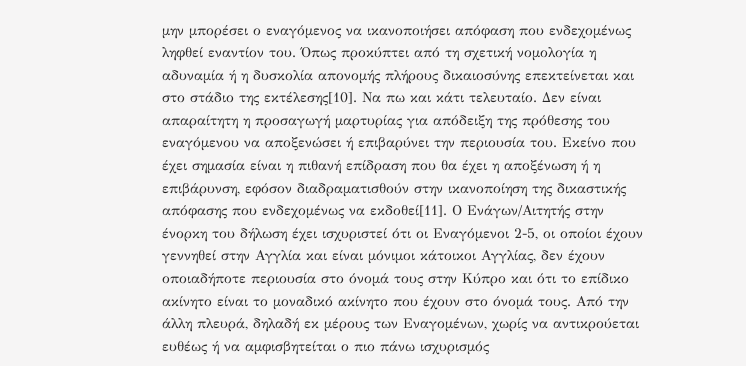μην μπορέσει ο εναγόμενος να ικανοποιήσει απόφαση που ενδεχομένως ληφθεί εναντίον του. Όπως προκύπτει από τη σχετική νομολογία η αδυναμία ή η δυσκολία απονομής πλήρους δικαιοσύνης επεκτείνεται και στο στάδιο της εκτέλεσης[10]. Να πω και κάτι τελευταίο. Δεν είναι απαραίτητη η προσαγωγή μαρτυρίας για απόδειξη της πρόθεσης του εναγόμενου να αποξενώσει ή επιβαρύνει την περιουσία του. Εκείνο που έχει σημασία είναι η πιθανή επίδραση που θα έχει η αποξένωση ή η επιβάρυνση, εφόσον διαδραματισθούν στην ικανοποίηση της δικαστικής απόφασης που ενδεχομένως να εκδοθεί[11]. Ο Ενάγων/Αιτητής στην ένορκη του δήλωση έχει ισχυριστεί ότι οι Εναγόμενοι 2-5, οι οποίοι έχουν γεννηθεί στην Αγγλία και είναι μόνιμοι κάτοικοι Αγγλίας, δεν έχουν οποιαδήποτε περιουσία στο όνομά τους στην Κύπρο και ότι το επίδικο ακίνητο είναι το μοναδικό ακίνητο που έχουν στο όνομά τους. Από την άλλη πλευρά, δηλαδή εκ μέρους των Εναγομένων, χωρίς να αντικρούεται ευθέως ή να αμφισβητείται ο πιο πάνω ισχυρισμός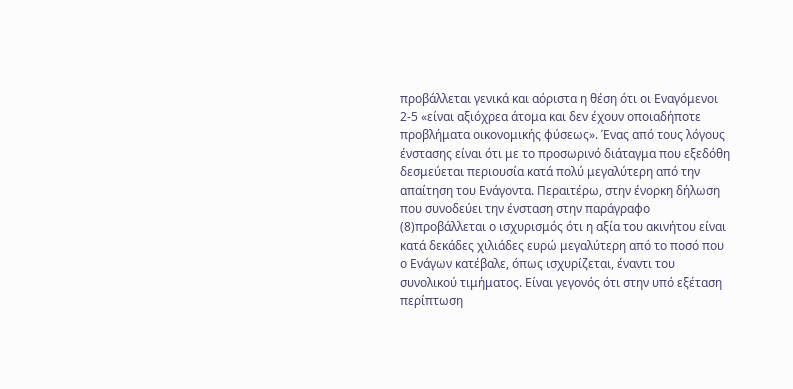προβάλλεται γενικά και αόριστα η θέση ότι οι Εναγόμενοι 2-5 «είναι αξιόχρεα άτομα και δεν έχουν οποιαδήποτε προβλήματα οικονομικής φύσεως». Ένας από τους λόγους ένστασης είναι ότι με το προσωρινό διάταγμα που εξεδόθη δεσμεύεται περιουσία κατά πολύ μεγαλύτερη από την απαίτηση του Ενάγοντα. Περαιτέρω, στην ένορκη δήλωση που συνοδεύει την ένσταση στην παράγραφο
(8)προβάλλεται ο ισχυρισμός ότι η αξία του ακινήτου είναι κατά δεκάδες χιλιάδες ευρώ μεγαλύτερη από το ποσό που ο Ενάγων κατέβαλε, όπως ισχυρίζεται, έναντι του συνολικού τιμήματος. Είναι γεγονός ότι στην υπό εξέταση περίπτωση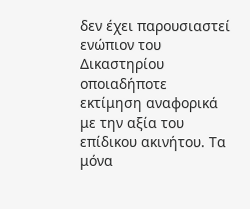δεν έχει παρουσιαστεί ενώπιον του Δικαστηρίου οποιαδήποτε εκτίμηση αναφορικά με την αξία του επίδικου ακινήτου. Τα μόνα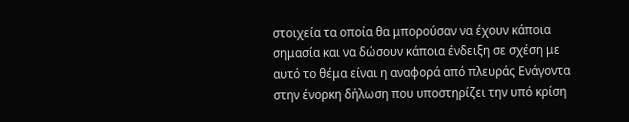στοιχεία τα οποία θα μπορούσαν να έχουν κάποια σημασία και να δώσουν κάποια ένδειξη σε σχέση με αυτό το θέμα είναι η αναφορά από πλευράς Ενάγοντα στην ένορκη δήλωση που υποστηρίζει την υπό κρίση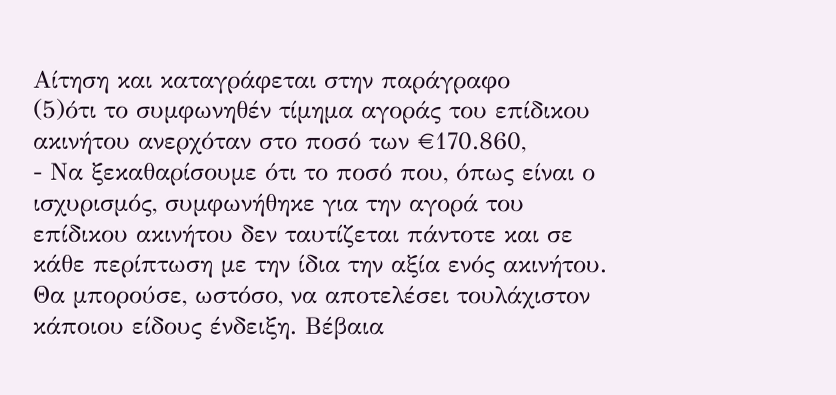Αίτηση και καταγράφεται στην παράγραφο
(5)ότι το συμφωνηθέν τίμημα αγοράς του επίδικου ακινήτου ανερχόταν στο ποσό των €170.860,
- Να ξεκαθαρίσουμε ότι το ποσό που, όπως είναι ο ισχυρισμός, συμφωνήθηκε για την αγορά του επίδικου ακινήτου δεν ταυτίζεται πάντοτε και σε κάθε περίπτωση με την ίδια την αξία ενός ακινήτου. Θα μπορούσε, ωστόσο, να αποτελέσει τουλάχιστον κάποιου είδους ένδειξη. Βέβαια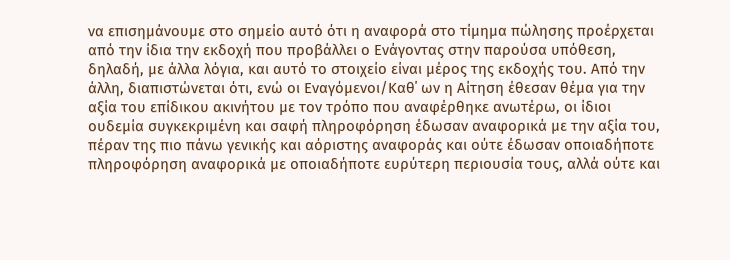να επισημάνουμε στο σημείο αυτό ότι η αναφορά στο τίμημα πώλησης προέρχεται από την ίδια την εκδοχή που προβάλλει ο Ενάγοντας στην παρούσα υπόθεση, δηλαδή, με άλλα λόγια, και αυτό το στοιχείο είναι μέρος της εκδοχής του. Από την άλλη, διαπιστώνεται ότι, ενώ οι Εναγόμενοι/Καθ΄ ων η Αίτηση έθεσαν θέμα για την αξία του επίδικου ακινήτου με τον τρόπο που αναφέρθηκε ανωτέρω, οι ίδιοι ουδεμία συγκεκριμένη και σαφή πληροφόρηση έδωσαν αναφορικά με την αξία του, πέραν της πιο πάνω γενικής και αόριστης αναφοράς και ούτε έδωσαν οποιαδήποτε πληροφόρηση αναφορικά με οποιαδήποτε ευρύτερη περιουσία τους, αλλά ούτε και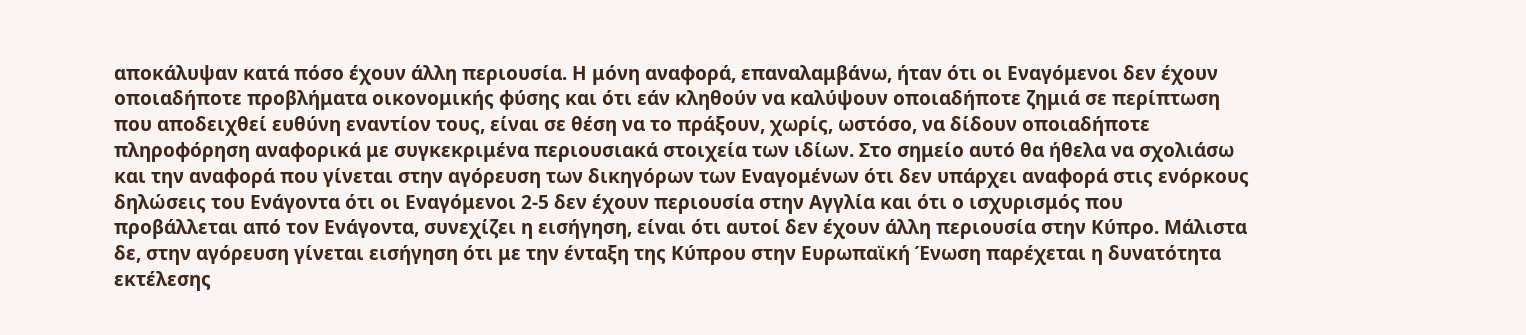αποκάλυψαν κατά πόσο έχουν άλλη περιουσία. Η μόνη αναφορά, επαναλαμβάνω, ήταν ότι οι Εναγόμενοι δεν έχουν οποιαδήποτε προβλήματα οικονομικής φύσης και ότι εάν κληθούν να καλύψουν οποιαδήποτε ζημιά σε περίπτωση που αποδειχθεί ευθύνη εναντίον τους, είναι σε θέση να το πράξουν, χωρίς, ωστόσο, να δίδουν οποιαδήποτε πληροφόρηση αναφορικά με συγκεκριμένα περιουσιακά στοιχεία των ιδίων. Στο σημείο αυτό θα ήθελα να σχολιάσω και την αναφορά που γίνεται στην αγόρευση των δικηγόρων των Εναγομένων ότι δεν υπάρχει αναφορά στις ενόρκους δηλώσεις του Ενάγοντα ότι οι Εναγόμενοι 2-5 δεν έχουν περιουσία στην Αγγλία και ότι ο ισχυρισμός που προβάλλεται από τον Ενάγοντα, συνεχίζει η εισήγηση, είναι ότι αυτοί δεν έχουν άλλη περιουσία στην Κύπρο. Μάλιστα δε, στην αγόρευση γίνεται εισήγηση ότι με την ένταξη της Κύπρου στην Ευρωπαϊκή Ένωση παρέχεται η δυνατότητα εκτέλεσης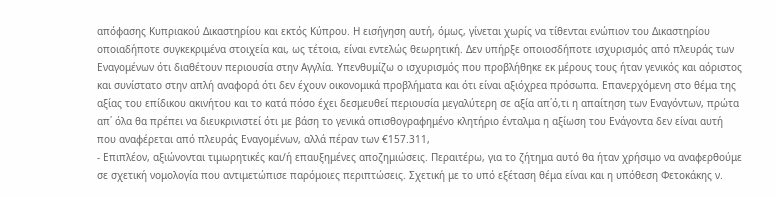απόφασης Κυπριακού Δικαστηρίου και εκτός Κύπρου. Η εισήγηση αυτή, όμως, γίνεται χωρίς να τίθενται ενώπιον του Δικαστηρίου οποιαδήποτε συγκεκριμένα στοιχεία και, ως τέτοια, είναι εντελώς θεωρητική. Δεν υπήρξε οποιοσδήποτε ισχυρισμός από πλευράς των Εναγομένων ότι διαθέτουν περιουσία στην Αγγλία. Υπενθυμίζω ο ισχυρισμός που προβλήθηκε εκ μέρους τους ήταν γενικός και αόριστος και συνίστατο στην απλή αναφορά ότι δεν έχουν οικονομικά προβλήματα και ότι είναι αξιόχρεα πρόσωπα. Επανερχόμενη στο θέμα της αξίας του επίδικου ακινήτου και το κατά πόσο έχει δεσμευθεί περιουσία μεγαλύτερη σε αξία απ΄ό,τι η απαίτηση των Εναγόντων, πρώτα απ΄ όλα θα πρέπει να διευκρινιστεί ότι με βάση το γενικά οπισθογραφημένο κλητήριο ένταλμα η αξίωση του Ενάγοντα δεν είναι αυτή που αναφέρεται από πλευράς Εναγομένων, αλλά πέραν των €157.311,
- Επιπλέον, αξιώνονται τιμωρητικές και/ή επαυξημένες αποζημιώσεις. Περαιτέρω, για το ζήτημα αυτό θα ήταν χρήσιμο να αναφερθούμε σε σχετική νομολογία που αντιμετώπισε παρόμοιες περιπτώσεις. Σχετική με το υπό εξέταση θέμα είναι και η υπόθεση Φετοκάκης ν.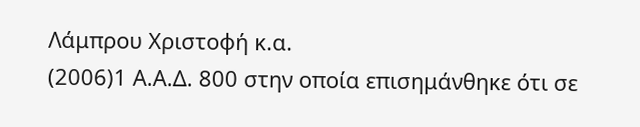Λάμπρου Χριστοφή κ.α.
(2006)1 Α.Α.Δ. 800 στην οποία επισημάνθηκε ότι σε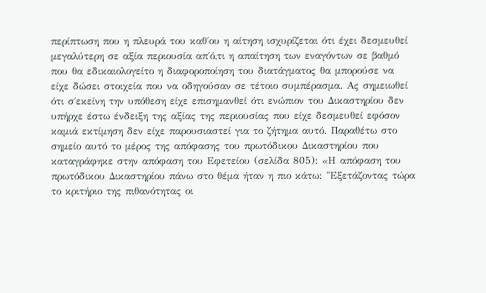περίπτωση που η πλευρά του καθ΄ου η αίτηση ισχυρίζεται ότι έχει δεσμευθεί μεγαλύτερη σε αξία περιουσία απ΄ό,τι η απαίτηση των εναγόντων σε βαθμό που θα εδικαιολογείτο η διαφοροποίηση του διατάγματος θα μπορούσε να είχε δώσει στοιχεία που να οδηγούσαν σε τέτοιο συμπέρασμα. Ας σημειωθεί ότι σ΄εκείνη την υπόθεση είχε επισημανθεί ότι ενώπιον του Δικαστηρίου δεν υπήρχε έστω ένδειξη της αξίας της περιουσίας που είχε δεσμευθεί εφόσον καμιά εκτίμηση δεν είχε παρουσιαστεί για το ζήτημα αυτό. Παραθέτω στο σημείο αυτό το μέρος της απόφασης του πρωτόδικου Δικαστηρίου που καταγράφηκε στην απόφαση του Εφετείου (σελίδα 805): «Η απόφαση του πρωτόδικου Δικαστηρίου πάνω στο θέμα ήταν η πιο κάτω: "Εξετάζοντας τώρα το κριτήριο της πιθανότητας οι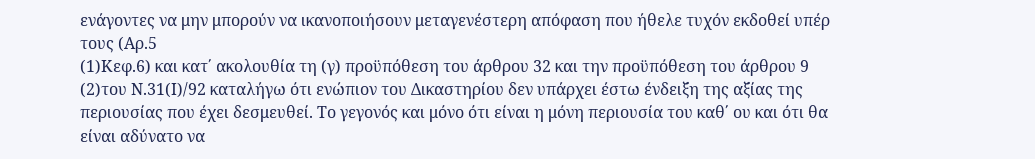ενάγοντες να μην μπορούν να ικανοποιήσουν μεταγενέστερη απόφαση που ήθελε τυχόν εκδοθεί υπέρ τους (Αρ.5
(1)Κεφ.6) και κατ΄ ακολουθία τη (γ) προϋπόθεση του άρθρου 32 και την προϋπόθεση του άρθρου 9
(2)του Ν.31(Ι)/92 καταλήγω ότι ενώπιον του Δικαστηρίου δεν υπάρχει έστω ένδειξη της αξίας της περιουσίας που έχει δεσμευθεί. Το γεγονός και μόνο ότι είναι η μόνη περιουσία του καθ΄ ου και ότι θα είναι αδύνατο να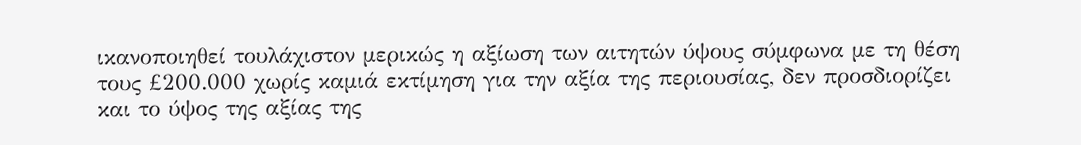ικανοποιηθεί τουλάχιστον μερικώς η αξίωση των αιτητών ύψους σύμφωνα με τη θέση τους £200.000 χωρίς καμιά εκτίμηση για την αξία της περιουσίας, δεν προσδιορίζει και το ύψος της αξίας της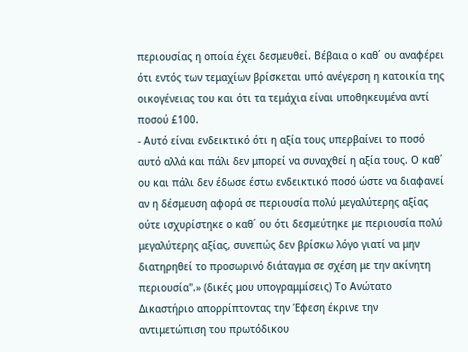περιουσίας η οποία έχει δεσμευθεί. Βέβαια ο καθ΄ ου αναφέρει ότι εντός των τεμαχίων βρίσκεται υπό ανέγερση η κατοικία της οικογένειας του και ότι τα τεμάχια είναι υποθηκευμένα αντί ποσού £100.
- Αυτό είναι ενδεικτικό ότι η αξία τους υπερβαίνει το ποσό αυτό αλλά και πάλι δεν μπορεί να συναχθεί η αξία τους. Ο καθ΄ ου και πάλι δεν έδωσε έστω ενδεικτικό ποσό ώστε να διαφανεί αν η δέσμευση αφορά σε περιουσία πολύ μεγαλύτερης αξίας ούτε ισχυρίστηκε ο καθ΄ ου ότι δεσμεύτηκε με περιουσία πολύ μεγαλύτερης αξίας, συνεπώς δεν βρίσκω λόγο γιατί να μην διατηρηθεί το προσωρινό διάταγμα σε σχέση με την ακίνητη περιουσία".» (δικές μου υπογραμμίσεις) Το Ανώτατο Δικαστήριο απορρίπτοντας την Έφεση έκρινε την αντιμετώπιση του πρωτόδικου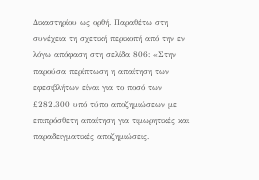Δικαστηρίου ως ορθή. Παραθέτω στη συνέχεια τη σχετική περικοπή από την εν λόγω απόφαση στη σελίδα 806: «Στην παρούσα περίπτωση η απαίτηση των εφεσιβλήτων είναι για το ποσό των £282.300 υπό τύπο αποζημιώσεων με επιπρόσθετη απαίτηση για τιμωρητικές και παραδειγματικές αποζημιώσεις.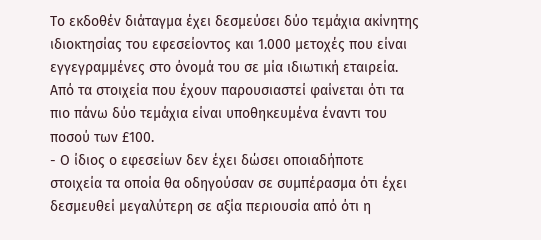Το εκδοθέν διάταγμα έχει δεσμεύσει δύο τεμάχια ακίνητης ιδιοκτησίας του εφεσείοντος και 1.000 μετοχές που είναι εγγεγραμμένες στο όνομά του σε μία ιδιωτική εταιρεία. Από τα στοιχεία που έχουν παρουσιαστεί φαίνεται ότι τα πιο πάνω δύο τεμάχια είναι υποθηκευμένα έναντι του ποσού των £100.
- Ο ίδιος ο εφεσείων δεν έχει δώσει οποιαδήποτε στοιχεία τα οποία θα οδηγούσαν σε συμπέρασμα ότι έχει δεσμευθεί μεγαλύτερη σε αξία περιουσία από ότι η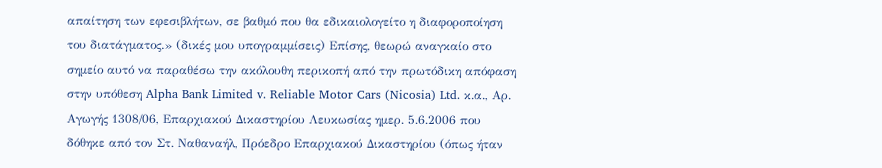απαίτηση των εφεσιβλήτων, σε βαθμό που θα εδικαιολογείτο η διαφοροποίηση του διατάγματος.» (δικές μου υπογραμμίσεις) Επίσης, θεωρώ αναγκαίο στο σημείο αυτό να παραθέσω την ακόλουθη περικοπή από την πρωτόδικη απόφαση στην υπόθεση Alpha Bank Limited v. Reliable Motor Cars (Nicosia) Ltd. κ.α., Αρ. Αγωγής 1308/06, Επαρχιακού Δικαστηρίου Λευκωσίας ημερ. 5.6.2006 που δόθηκε από τον Στ. Ναθαναήλ, Πρόεδρο Επαρχιακού Δικαστηρίου (όπως ήταν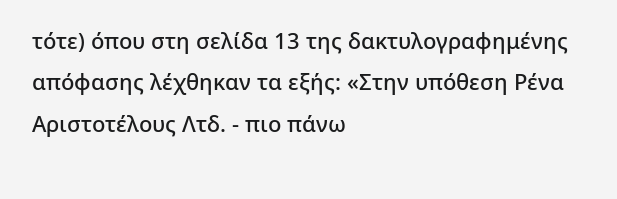τότε) όπου στη σελίδα 13 της δακτυλογραφημένης απόφασης λέχθηκαν τα εξής: «Στην υπόθεση Ρένα Αριστοτέλους Λτδ. - πιο πάνω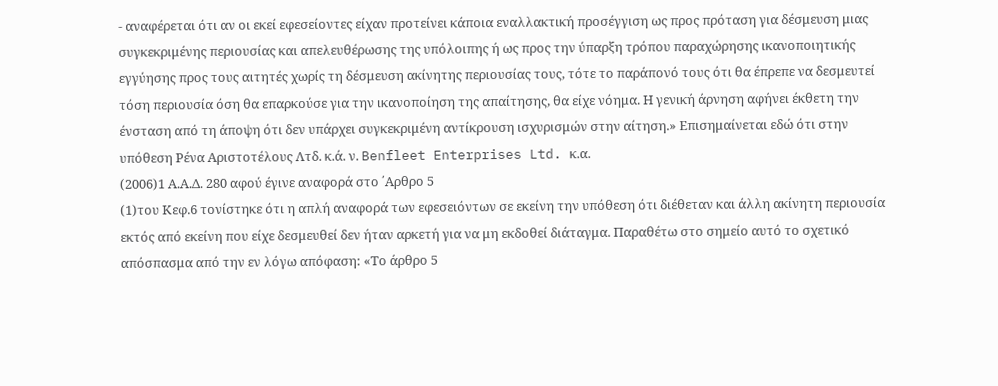- αναφέρεται ότι αν οι εκεί εφεσείοντες είχαν προτείνει κάποια εναλλακτική προσέγγιση ως προς πρόταση για δέσμευση μιας συγκεκριμένης περιουσίας και απελευθέρωσης της υπόλοιπης ή ως προς την ύπαρξη τρόπου παραχώρησης ικανοποιητικής εγγύησης προς τους αιτητές χωρίς τη δέσμευση ακίνητης περιουσίας τους, τότε το παράπονό τους ότι θα έπρεπε να δεσμευτεί τόση περιουσία όση θα επαρκούσε για την ικανοποίηση της απαίτησης, θα είχε νόημα. Η γενική άρνηση αφήνει έκθετη την ένσταση από τη άποψη ότι δεν υπάρχει συγκεκριμένη αντίκρουση ισχυρισμών στην αίτηση.» Επισημαίνεται εδώ ότι στην υπόθεση Ρένα Αριστοτέλους Λτδ. κ.ά. ν. Benfleet Enterprises Ltd. κ.α.
(2006)1 Α.Α.Δ. 280 αφού έγινε αναφορά στο ΄Αρθρο 5
(1)του Κεφ.6 τονίστηκε ότι η απλή αναφορά των εφεσειόντων σε εκείνη την υπόθεση ότι διέθεταν και άλλη ακίνητη περιουσία εκτός από εκείνη που είχε δεσμευθεί δεν ήταν αρκετή για να μη εκδοθεί διάταγμα. Παραθέτω στο σημείο αυτό το σχετικό απόσπασμα από την εν λόγω απόφαση: «Το άρθρο 5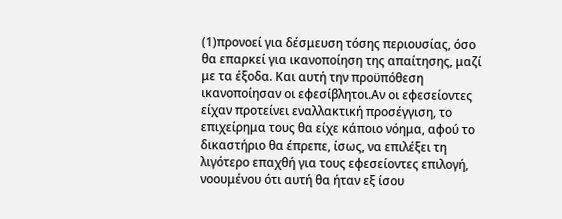(1)προνοεί για δέσμευση τόσης περιουσίας, όσο θα επαρκεί για ικανοποίηση της απαίτησης, μαζί με τα έξοδα. Και αυτή την προϋπόθεση ικανοποίησαν οι εφεσίβλητοι.Αν οι εφεσείοντες είχαν προτείνει εναλλακτική προσέγγιση, το επιχείρημα τους θα είχε κάποιο νόημα, αφού το δικαστήριο θα έπρεπε, ίσως, να επιλέξει τη λιγότερο επαχθή για τους εφεσείοντες επιλογή, νοουμένου ότι αυτή θα ήταν εξ ίσου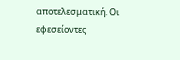αποτελεσματική. Οι εφεσείοντες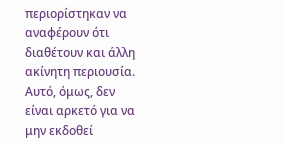περιορίστηκαν να αναφέρουν ότι διαθέτουν και άλλη ακίνητη περιουσία. Αυτό, όμως, δεν είναι αρκετό για να μην εκδοθεί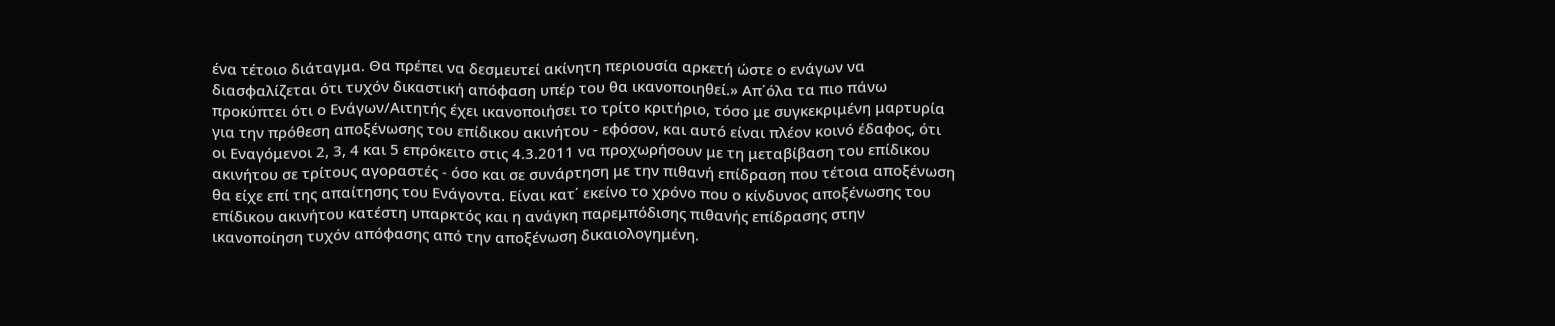ένα τέτοιο διάταγμα. Θα πρέπει να δεσμευτεί ακίνητη περιουσία αρκετή ώστε ο ενάγων να διασφαλίζεται ότι τυχόν δικαστική απόφαση υπέρ του θα ικανοποιηθεί.» Απ΄όλα τα πιο πάνω προκύπτει ότι ο Ενάγων/Αιτητής έχει ικανοποιήσει το τρίτο κριτήριο, τόσο με συγκεκριμένη μαρτυρία για την πρόθεση αποξένωσης του επίδικου ακινήτου - εφόσον, και αυτό είναι πλέον κοινό έδαφος, ότι οι Εναγόμενοι 2, 3, 4 και 5 επρόκειτο στις 4.3.2011 να προχωρήσουν με τη μεταβίβαση του επίδικου ακινήτου σε τρίτους αγοραστές - όσο και σε συνάρτηση με την πιθανή επίδραση που τέτοια αποξένωση θα είχε επί της απαίτησης του Ενάγοντα. Είναι κατ΄ εκείνο το χρόνο που ο κίνδυνος αποξένωσης του επίδικου ακινήτου κατέστη υπαρκτός και η ανάγκη παρεμπόδισης πιθανής επίδρασης στην ικανοποίηση τυχόν απόφασης από την αποξένωση δικαιολογημένη.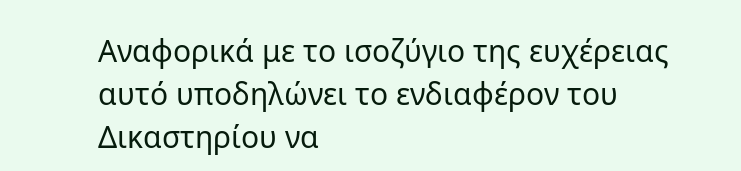Αναφορικά με το ισοζύγιο της ευχέρειας αυτό υποδηλώνει το ενδιαφέρον του Δικαστηρίου να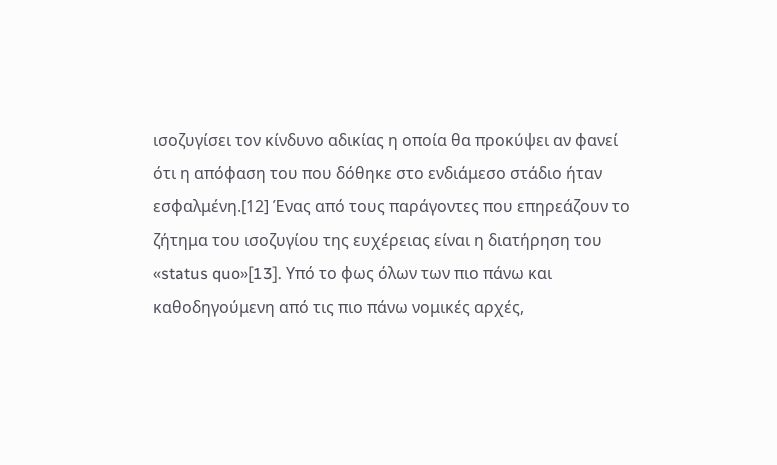ισοζυγίσει τον κίνδυνο αδικίας η οποία θα προκύψει αν φανεί ότι η απόφαση του που δόθηκε στο ενδιάμεσο στάδιο ήταν εσφαλμένη.[12] Ένας από τους παράγοντες που επηρεάζουν το ζήτημα του ισοζυγίου της ευχέρειας είναι η διατήρηση του «status quo»[13]. Υπό το φως όλων των πιο πάνω και καθοδηγούμενη από τις πιο πάνω νομικές αρχές,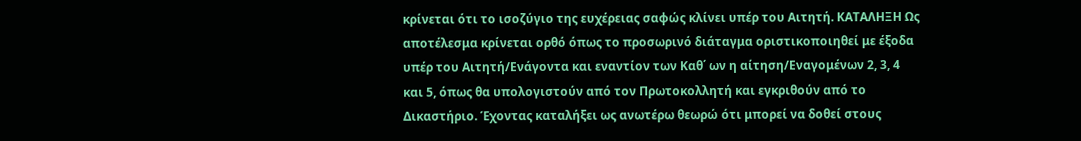κρίνεται ότι το ισοζύγιο της ευχέρειας σαφώς κλίνει υπέρ του Αιτητή. ΚΑΤΑΛΗΞΗ Ως αποτέλεσμα κρίνεται ορθό όπως το προσωρινό διάταγμα οριστικοποιηθεί με έξοδα υπέρ του Αιτητή/Ενάγοντα και εναντίον των Καθ΄ ων η αίτηση/Εναγομένων 2, 3, 4 και 5, όπως θα υπολογιστούν από τον Πρωτοκολλητή και εγκριθούν από το Δικαστήριο. Έχοντας καταλήξει ως ανωτέρω θεωρώ ότι μπορεί να δοθεί στους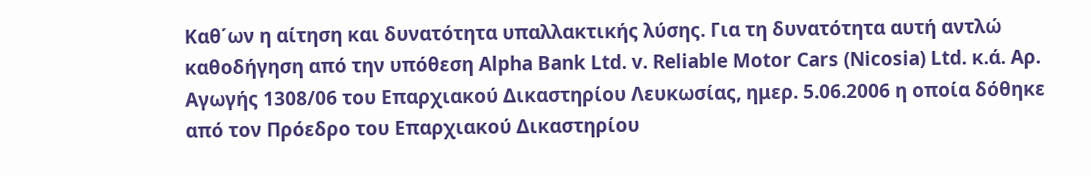Καθ΄ων η αίτηση και δυνατότητα υπαλλακτικής λύσης. Για τη δυνατότητα αυτή αντλώ καθοδήγηση από την υπόθεση Alpha Bank Ltd. v. Reliable Motor Cars (Nicosia) Ltd. κ.ά. Αρ. Αγωγής 1308/06 του Επαρχιακού Δικαστηρίου Λευκωσίας, ημερ. 5.06.2006 η οποία δόθηκε από τον Πρόεδρο του Επαρχιακού Δικαστηρίου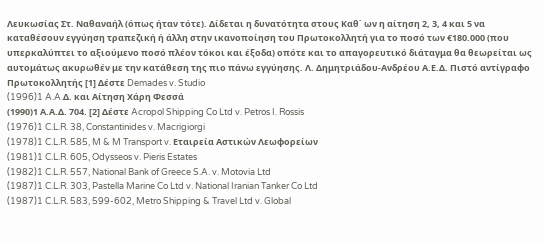Λευκωσίας Στ. Ναθαναήλ (όπως ήταν τότε). Δίδεται η δυνατότητα στους Καθ΄ ων η αίτηση 2, 3, 4 και 5 να καταθέσουν εγγύηση τραπεζική ή άλλη στην ικανοποίηση του Πρωτοκολλητή για το ποσό των €180.000 (που υπερκαλύπτει το αξιούμενο ποσό πλέον τόκοι και έξοδα) οπότε και το απαγορευτικό διάταγμα θα θεωρείται ως αυτομάτως ακυρωθέν με την κατάθεση της πιο πάνω εγγύησης. Λ. Δημητριάδου-Ανδρέου Α.Ε.Δ. Πιστό αντίγραφο Πρωτοκολλητής [1] Δέστε Demades v. Studio
(1996)1 A.A.Δ. και Αίτηση Χάρη Φεσσά
(1990)1 Α.Α.Δ. 704. [2] Δέστε Acropol Shipping Co Ltd v. Petros I. Rossis
(1976)1 C.L.R. 38, Constantinides v. Macrigiorgi
(1978)1 C.L.R. 585, M & M Transport v. Εταιρεία Αστικών Λεωφορείων
(1981)1 C.L.R. 605, Odysseos v. Pieris Estates
(1982)1 C.L.R. 557, National Bank of Greece S.A. v. Motovia Ltd
(1987)1 C.L.R. 303, Pastella Marine Co Ltd v. National Iranian Tanker Co Ltd
(1987)1 C.L.R. 583, 599-602, Metro Shipping & Travel Ltd v. Global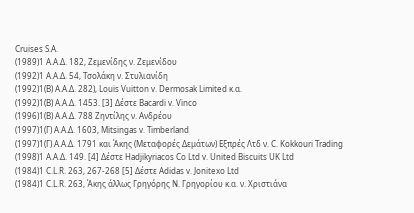Cruises S.A.
(1989)1 Α.Α.Δ. 182, Ζεμενίδης ν. Ζεμενίδου
(1992)1 Α.Α.Δ. 54, Τσολάκη ν. Στυλιανίδη
(1992)1(Β) Α.Α.Δ. 282), Louis Vuitton v. Dermosak Limited κ.α.
(1992)1(Β) Α.Α.Δ. 1453. [3] Δέστε Bacardi v. Vinco
(1996)1(Β) Α.Α.Δ. 788 Ζηντίλης ν. Ανδρέου
(1997)1(Γ) Α.Α.Δ. 1603, Mitsingas v. Timberland
(1997)1(Γ) Α.Α.Δ. 1791 και Άκης (Μεταφορές Δεμάτων) Εξπρές Λτδ ν. C. Kokkouri Trading
(1998)1 Α.Α.Δ. 149. [4] Δέστε Hadjikyriacos Co Ltd v. United Biscuits UK Ltd
(1984)1 C.L.R. 263, 267-268 [5] Δέστε Adidas v. Jonitexo Ltd
(1984)1 C.L.R. 263, Άκης άλλως Γρηγόρης Ν. Γρηγορίου κ.α. ν. Χριστιάνα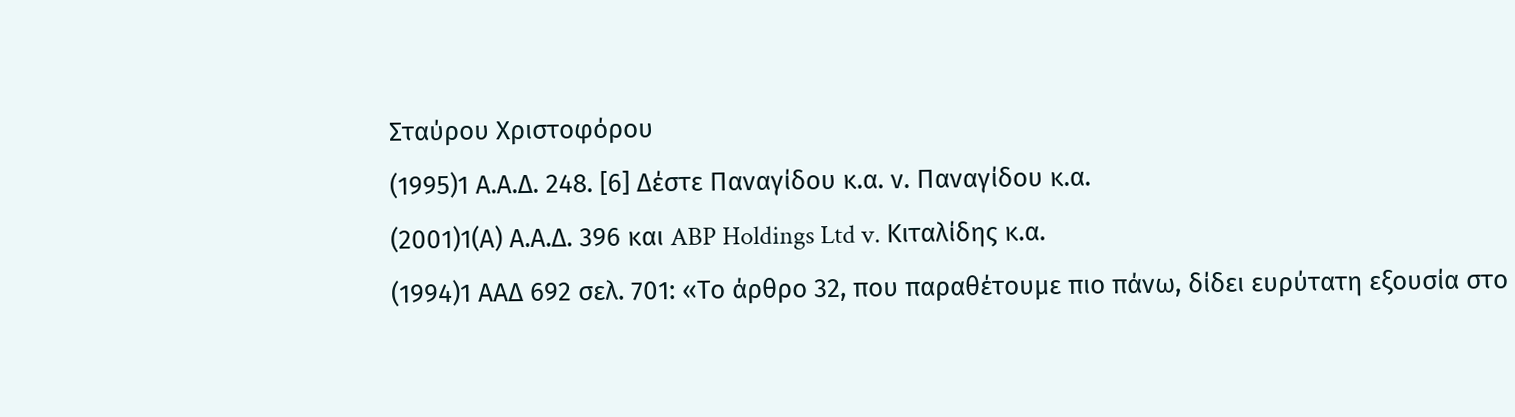Σταύρου Χριστοφόρου
(1995)1 Α.Α.Δ. 248. [6] Δέστε Παναγίδου κ.α. ν. Παναγίδου κ.α.
(2001)1(Α) Α.Α.Δ. 396 και ABP Holdings Ltd v. Κιταλίδης κ.α.
(1994)1 ΑΑΔ 692 σελ. 701: «Το άρθρο 32, που παραθέτουμε πιο πάνω, δίδει ευρύτατη εξουσία στο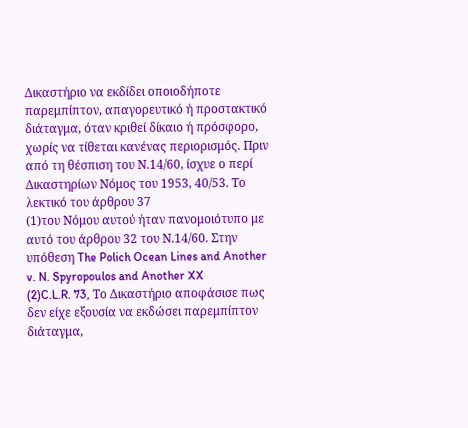Δικαστήριο να εκδίδει οποιοδήποτε παρεμπίπτον, απαγορευτικό ή προστακτικό διάταγμα, όταν κριθεί δίκαιο ή πρόσφορο, χωρίς να τίθεται κανένας περιορισμός. Πριν από τη θέσπιση του Ν.14/60, ίσχυε ο περί Δικαστηρίων Νόμος του 1953, 40/53. Το λεκτικό του άρθρου 37
(1)του Νόμου αυτού ήταν πανομοιότυπο με αυτό του άρθρου 32 του Ν.14/60. Στην υπόθεση The Polich Ocean Lines and Another v. N. Spyropoulos and Another XX
(2)C.L.R. 73, Το Δικαστήριο αποφάσισε πως δεν είχε εξουσία να εκδώσει παρεμπίπτον διάταγμα,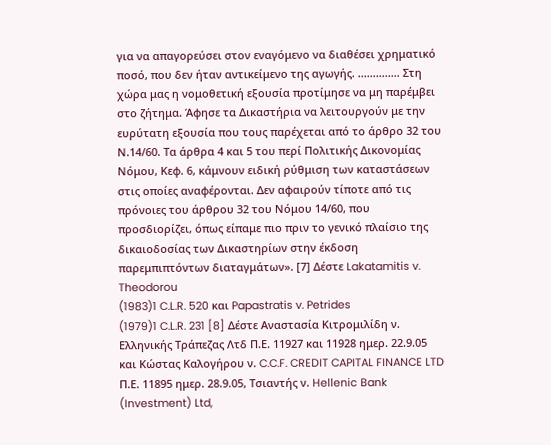για να απαγορεύσει στον εναγόμενο να διαθέσει χρηματικό ποσό, που δεν ήταν αντικείμενο της αγωγής. .............. Στη χώρα μας η νομοθετική εξουσία προτίμησε να μη παρέμβει στο ζήτημα. Άφησε τα Δικαστήρια να λειτουργούν με την ευρύτατη εξουσία που τους παρέχεται από το άρθρο 32 του Ν.14/60. Τα άρθρα 4 και 5 του περί Πολιτικής Δικονομίας Νόμου, Κεφ. 6, κάμνουν ειδική ρύθμιση των καταστάσεων στις οποίες αναφέρονται. Δεν αφαιρούν τίποτε από τις πρόνοιες του άρθρου 32 του Νόμου 14/60, που προσδιορίζει, όπως είπαμε πιο πριν το γενικό πλαίσιο της δικαιοδοσίας των Δικαστηρίων στην έκδοση παρεμπιπτόντων διαταγμάτων». [7] Δέστε Lakatamitis v. Theodorou
(1983)1 C.L.R. 520 και Papastratis v. Petrides
(1979)1 C.L.R. 231 [8] Δέστε Αναστασία Κιτρομιλίδη ν. Ελληνικής Τράπεζας Λτδ Π.Ε. 11927 και 11928 ημερ. 22.9.05 και Κώστας Καλογήρου ν. C.C.F. CREDIT CAPITAL FINANCE LTD Π.Ε. 11895 ημερ. 28.9.05, Τσιαντής ν. Hellenic Bank (Investment) Ltd,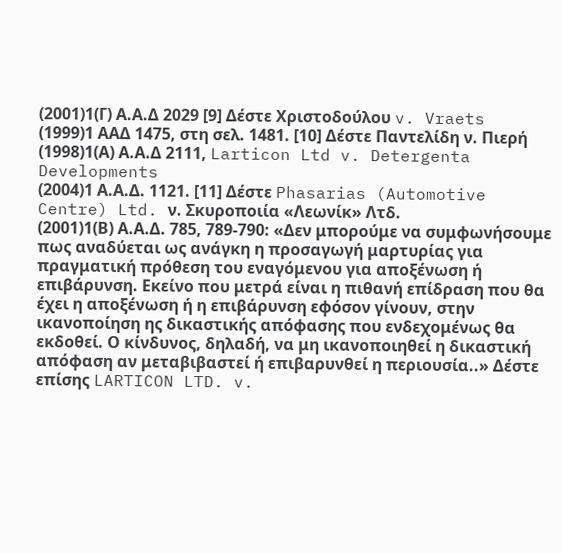(2001)1(Γ) Α.Α.Δ 2029 [9] Δέστε Χριστοδούλου v. Vraets
(1999)1 ΑΑΔ 1475, στη σελ. 1481. [10] Δέστε Παντελίδη ν. Πιερή
(1998)1(Α) Α.Α.Δ 2111, Larticon Ltd v. Detergenta Developments
(2004)1 Α.Α.Δ. 1121. [11] Δέστε Phasarias (Automotive Centre) Ltd. ν. Σκυροποιία «Λεωνίκ» Λτδ.
(2001)1(Β) Α.Α.Δ. 785, 789-790: «Δεν μπορούμε να συμφωνήσουμε πως αναδύεται ως ανάγκη η προσαγωγή μαρτυρίας για πραγματική πρόθεση του εναγόμενου για αποξένωση ή επιβάρυνση. Εκείνο που μετρά είναι η πιθανή επίδραση που θα έχει η αποξένωση ή η επιβάρυνση εφόσον γίνουν, στην ικανοποίηση ης δικαστικής απόφασης που ενδεχομένως θα εκδοθεί. Ο κίνδυνος, δηλαδή, να μη ικανοποιηθεί η δικαστική απόφαση αν μεταβιβαστεί ή επιβαρυνθεί η περιουσία..» Δέστε επίσης LARTICON LTD. v.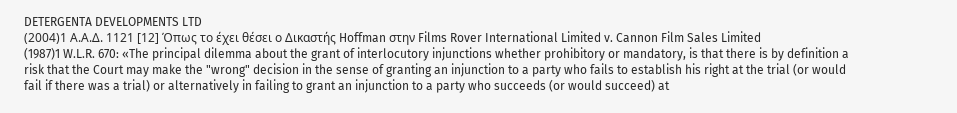DETERGENTA DEVELOPMENTS LTD
(2004)1 Α.Α.Δ. 1121 [12] Όπως το έχει θέσει ο Δικαστής Hoffman στην Films Rover International Limited v. Cannon Film Sales Limited
(1987)1 W.L.R. 670: «The principal dilemma about the grant of interlocutory injunctions whether prohibitory or mandatory, is that there is by definition a risk that the Court may make the "wrong" decision in the sense of granting an injunction to a party who fails to establish his right at the trial (or would fail if there was a trial) or alternatively in failing to grant an injunction to a party who succeeds (or would succeed) at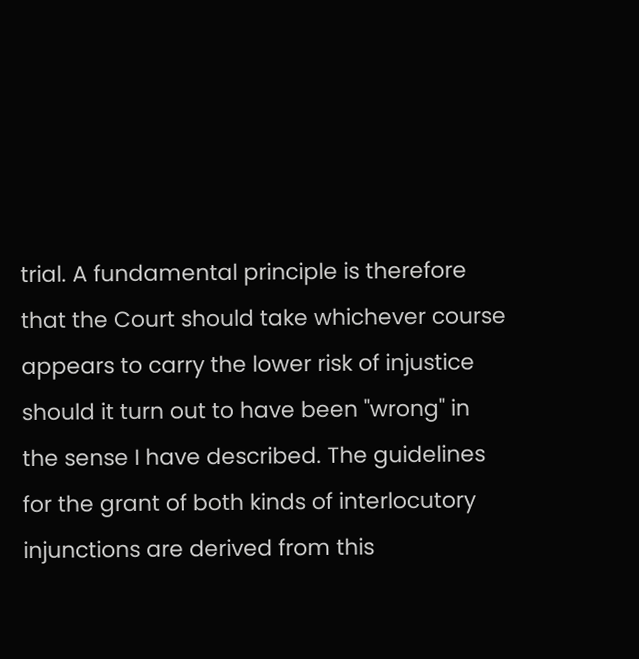trial. A fundamental principle is therefore that the Court should take whichever course appears to carry the lower risk of injustice should it turn out to have been "wrong" in the sense I have described. The guidelines for the grant of both kinds of interlocutory injunctions are derived from this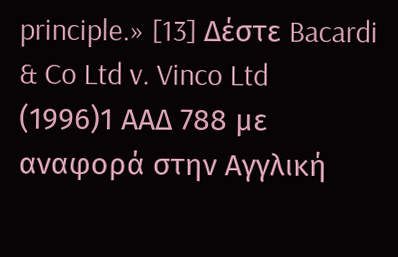principle.» [13] Δέστε Bacardi & Co Ltd v. Vinco Ltd
(1996)1 ΑΑΔ 788 με αναφορά στην Αγγλική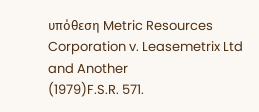υπόθεση Metric Resources Corporation v. Leasemetrix Ltd and Another
(1979)F.S.R. 571.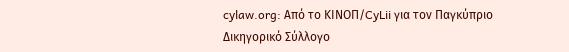cylaw.org: Από το ΚΙΝOΠ/CyLii για τον Παγκύπριο Δικηγορικό Σύλλογο